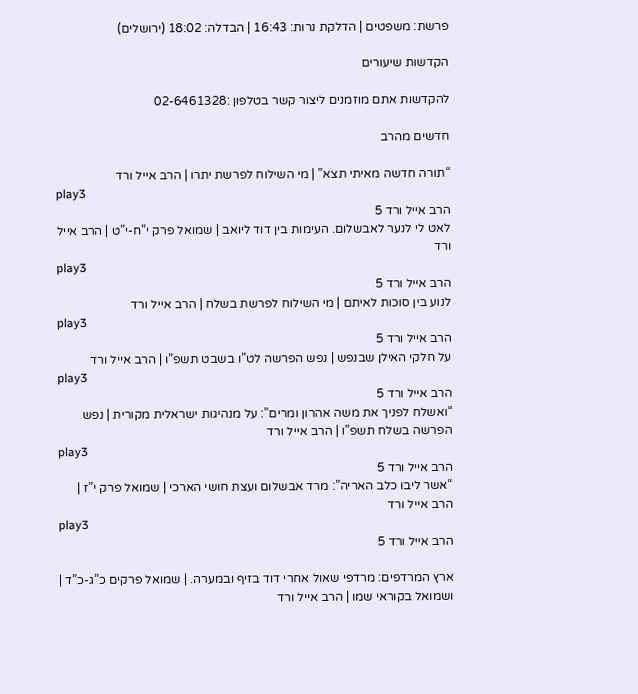פרשת: משפטים | הדלקת נרות: 16:43 | הבדלה: 18:02 (ירושלים)

הקדשות שיעורים

להקדשות אתם מוזמנים ליצור קשר בטלפון :02-6461328

חדשים מהרב

“תורה חדשה מאיתי תצא” | מי השילוח לפרשת יתרו | הרב אייל ורד
play3
הרב אייל ורד 5
לאט לי לנער לאבשלום. העימות בין דוד ליואב | שמואל פרק י”ח-י”ט | הרב אייל ורד
play3
הרב אייל ורד 5
לנוע בין סוכות לאיתם | מי השילוח לפרשת בשלח | הרב אייל ורד
play3
הרב אייל ורד 5
על חלקי האילן שבנפש | נפש הפרשה לט”ו בשבט תשפ”ו | הרב אייל ורד
play3
הרב אייל ורד 5
“ואשלח לפניך את משה אהרון ומרים”: על מנהיגות ישראלית מקורית | נפש הפרשה בשלח תשפ”ו | הרב אייל ורד
play3
הרב אייל ורד 5
“אשר ליבו כלב האריה”: מרד אבשלום ועצת חושי הארכי | שמואל פרק י”ז | הרב אייל ורד
play3
הרב אייל ורד 5

ארץ המרדפים: מרדפי שאול אחרי דוד בזיף ובמערה. | שמואל פרקים כ”ג-כ”ד | ושמואל בקוראי שמו | הרב אייל ורד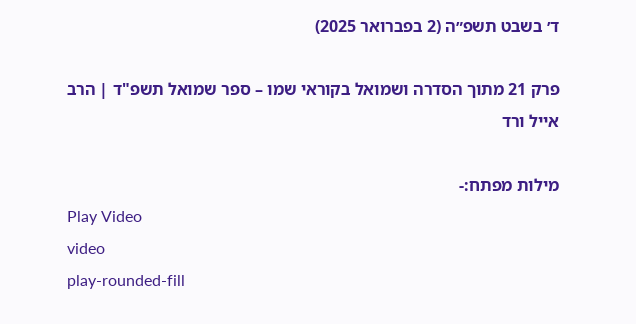ד׳ בשבט תשפ״ה (2 בפברואר 2025)

פרק 21 מתוך הסדרה ושמואל בקוראי שמו – ספר שמואל תשפ"ד | הרב אייל ורד

מילות מפתח:-
Play Video
video
play-rounded-fill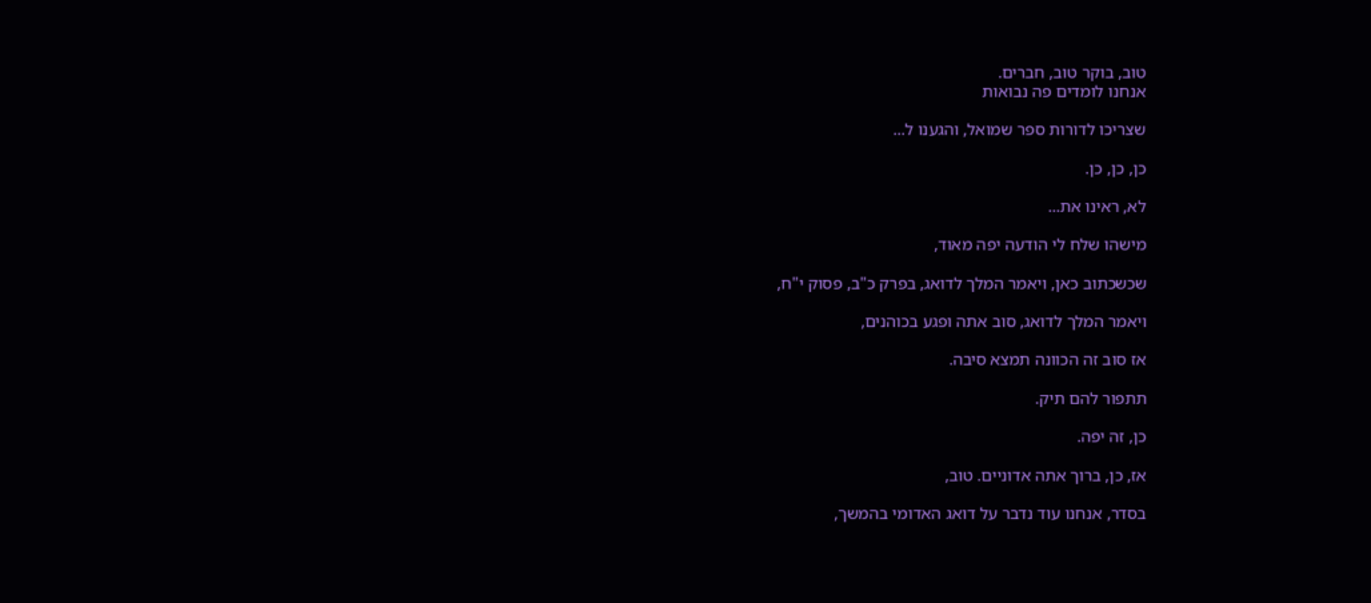טוב, בוקר טוב, חברים.
אנחנו לומדים פה נבואות

שצריכו לדורות ספר שמואל, והגענו ל...

כן, כן, כן.

לא, ראינו את...

מישהו שלח לי הודעה יפה מאוד,

שכשכתוב כאן, ויאמר המלך לדואג, בפרק כ"ב, פסוק י"ח,

ויאמר המלך לדואג, סוב אתה ופגע בכוהנים,

אז סוב זה הכוונה תמצא סיבה.

תתפור להם תיק.

כן, זה יפה.

אז, כן, ברוך אתה אדוניים. טוב,

בסדר, אנחנו עוד נדבר על דואג האדומי בהמשך,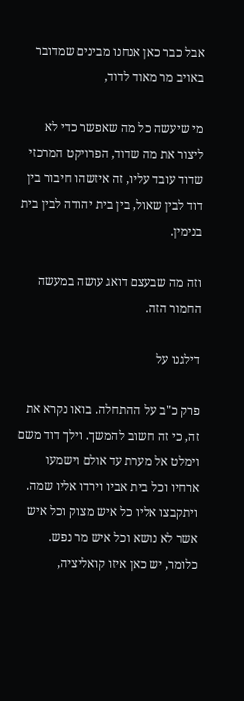אבל כבר כאן אנחנו מבינים שמדובר באויב מר מאוד לדוד,

מי שיעשה כל מה שאפשר כדי לא ליצור את מה שדוד, הפרויקט המרכזי שדוד עובד עליו, זה איזשהו חיבור בין דוד לבין שאול, בין בית יהודה לבין בית בנימין.

וזה מה שבעצם דואג עושה במעשה החמור הזה.

דילגנו על

פרק כ"ב על ההתחלה. בואו נקרא את זה, כי זה חשוב להמשך. וילך דוד משם וימלט אל מערת עד אולם וישמעו ארחיו וכל בית אביו וירדו אליו שמה. ויתקבצו אליו כל איש מצוק וכל איש אשר לא נושא וכל איש מר נפש. כלומר, יש כאן איזו קואליציה,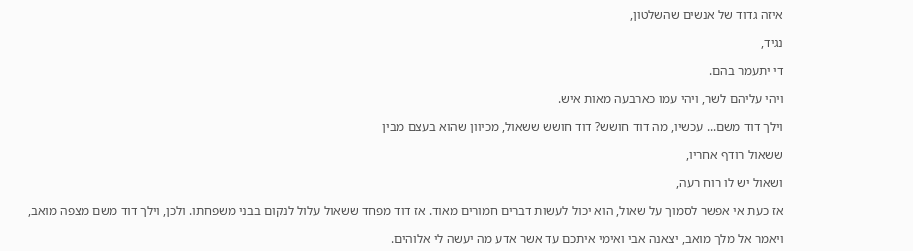איזה גדוד של אנשים שהשלטון,

נגיד,

די יתעמר בהם.

ויהי עליהם לשר, ויהי עמו כארבעה מאות איש.

וילך דוד משם... עכשיו, מה דוד חושש? דוד חושש ששאול, מכיוון שהוא בעצם מבין

ששאול רודף אחריו,

ושאול יש לו רוח רעה,

אז כעת אי אפשר לסמוך על שאול, הוא יכול לעשות דברים חמורים מאוד. אז דוד מפחד ששאול עלול לנקום בבני משפחתו. ולכן, וילך דוד משם מצפה מואב,

ויאמר אל מלך מואב, יצאנה אבי ואימי איתכם עד אשר אדע מה יעשה לי אלוהים.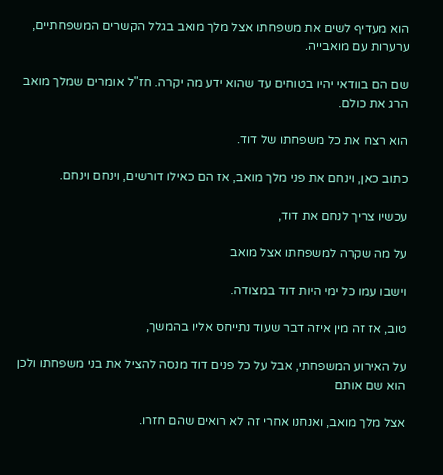הוא מעדיף לשים את משפחתו אצל מלך מואב בגלל הקשרים המשפחתיים, ערערות עם מואבייה.

שם הם בוודאי יהיו בטוחים עד שהוא ידע מה יקרה. חז"ל אומרים שמלך מואב הרג את כולם.

הוא רצח את כל משפחתו של דוד.

כתוב כאן, וינחם את פני מלך מואב, אז הם כאילו דורשים, וינחם וינחם.

עכשיו צריך לנחם את דוד,

על מה שקרה למשפחתו אצל מואב

וישבו עמו כל ימי היות דוד במצודה.

טוב, אז זה מין איזה דבר שעוד נתייחס אליו בהמשך,

על האירוע המשפחתי, אבל על כל פנים דוד מנסה להציל את בני משפחתו ולכן הוא שם אותם

אצל מלך מואב, ואנחנו אחרי זה לא רואים שהם חזרו.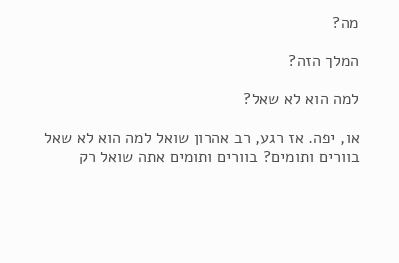מה?

המלך הזה?

למה הוא לא שאל?

או, יפה. אז רגע, רב אהרון שואל למה הוא לא שאל בוורים ותומים? בוורים ותומים אתה שואל רק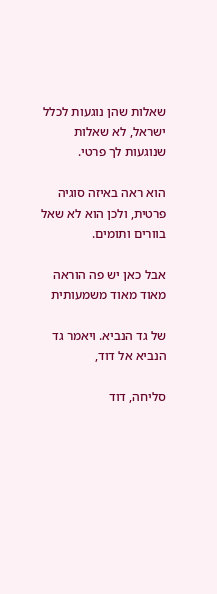שאלות שהן נוגעות לכלל ישראל, לא שאלות שנוגעות לך פרטי.

הוא ראה באיזה סוגיה פרטית, ולכן הוא לא שאל בוורים ותומים.

אבל כאן יש פה הוראה מאוד מאוד משמעותית

של גד הנביא. ויאמר גד הנביא אל דוד,

סליחה, דוד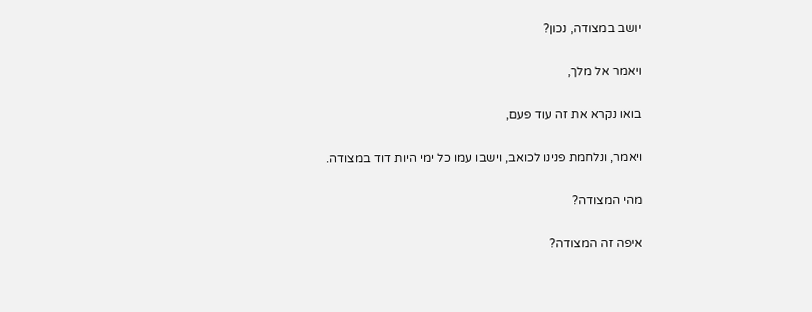יושב במצודה, נכון?

ויאמר אל מלך,

בואו נקרא את זה עוד פעם,

ויאמר, ונלחמת פנינו לכואב, וישבו עמו כל ימי היות דוד במצודה.

מהי המצודה?

איפה זה המצודה?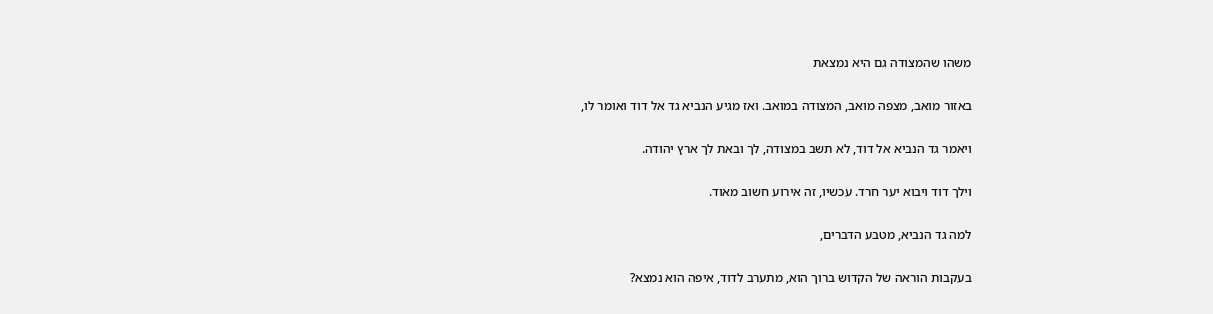משהו שהמצודה גם היא נמצאת

באזור מואב, מצפה מואב, המצודה במואב. ואז מגיע הנביא גד אל דוד ואומר לו,

ויאמר גד הנביא אל דוד, לא תשב במצודה, לך ובאת לך ארץ יהודה.

וילך דוד ויבוא יער חרד. עכשיו, זה אירוע חשוב מאוד.

למה גד הנביא, מטבע הדברים,

בעקבות הוראה של הקדוש ברוך הוא, מתערב לדוד, איפה הוא נמצא?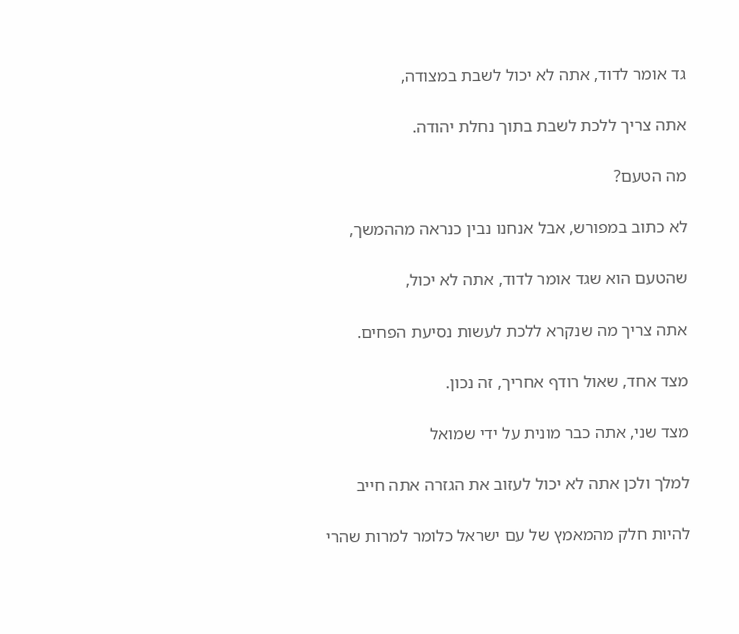גד אומר לדוד, אתה לא יכול לשבת במצודה,

אתה צריך ללכת לשבת בתוך נחלת יהודה.

מה הטעם?

לא כתוב במפורש, אבל אנחנו נבין כנראה מההמשך,

שהטעם הוא שגד אומר לדוד, אתה לא יכול,

אתה צריך מה שנקרא ללכת לעשות נסיעת הפחים.

מצד אחד, שאול רודף אחריך, זה נכון.

מצד שני, אתה כבר מונית על ידי שמואל

למלך ולכן אתה לא יכול לעזוב את הגזרה אתה חייב

להיות חלק מהמאמץ של עם ישראל כלומר למרות שהרי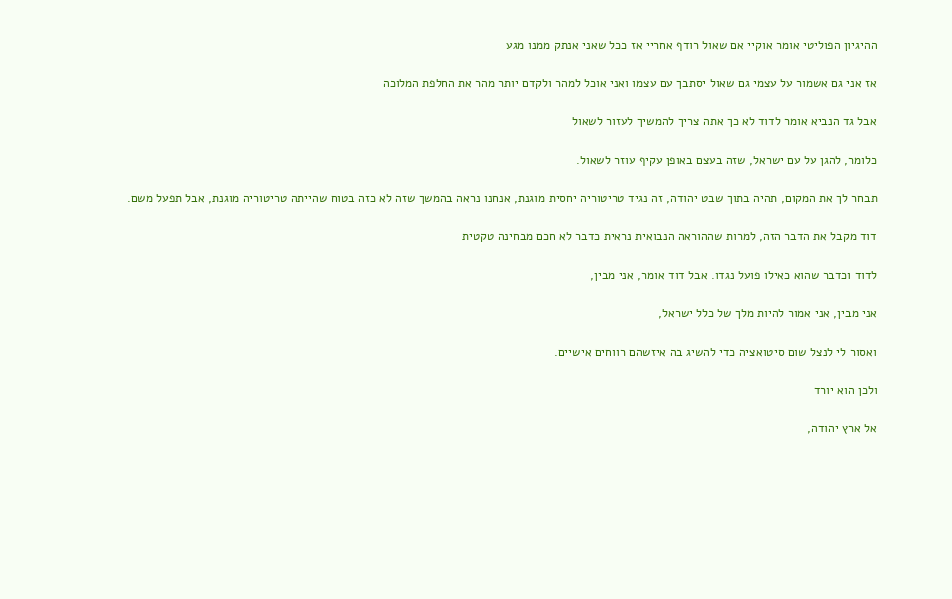ההיגיון הפוליטי אומר אוקיי אם שאול רודף אחריי אז ככל שאני אנתק ממנו מגע

אז אני גם אשמור על עצמי גם שאול יסתבך עם עצמו ואני אוכל למהר ולקדם יותר מהר את החלפת המלוכה

אבל גד הנביא אומר לדוד לא כך אתה צריך להמשיך לעזור לשאול

כלומר, להגן על עם ישראל, שזה בעצם באופן עקיף עוזר לשאול.

תבחר לך את המקום, תהיה בתוך שבט יהודה, זה נגיד טריטוריה יחסית מוגנת, אנחנו נראה בהמשך שזה לא כזה בטוח שהייתה טריטוריה מוגנת, אבל תפעל משם.

דוד מקבל את הדבר הזה, למרות שההוראה הנבואית נראית כדבר לא חכם מבחינה טקטית

לדוד וכדבר שהוא כאילו פועל נגדו. אבל דוד אומר, אני מבין,

אני מבין, אני אמור להיות מלך של כלל ישראל,

ואסור לי לנצל שום סיטואציה כדי להשיג בה איזשהם רווחים אישיים.

ולכן הוא יורד

אל ארץ יהודה,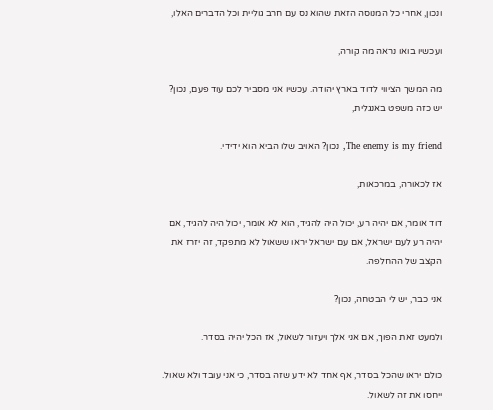ונכון, אחרי כל המנוסה הזאת שהוא נס עם חרב גוליית וכל הדברים האלו,

ועכשיו בואו נראה מה קורה,

מה המשך הציווי לדוד בארץ יהודה. עכשיו אני מסביר לכם עוד פעם, נכון? יש כזה משפט באנגלית,

The enemy is my friend, נכון? האויב שלו הביא הוא ידידי.

אז לכאורה, במרכאות,

דוד אומר, אם יהיה רע, יכול היה להגיד, הוא לא אומר, יכול היה להגיד, אם יהיה רע לעם ישראל, אם עם ישראל יראו ששאול לא מתפקד, זה יזרז את הקצב של ההחלפה.

אני כבר, יש לי הבטחה, נכון?

ולמעט זאת הפוך, אם אני אלך ויעזור לשאול, אז הכל יהיה בסדר.

כולם יראו שהכל בסדר, אף אחד לא ידע שזה בסדר, כי אני עובד ולא שאול. ייחסו את זה לשאול.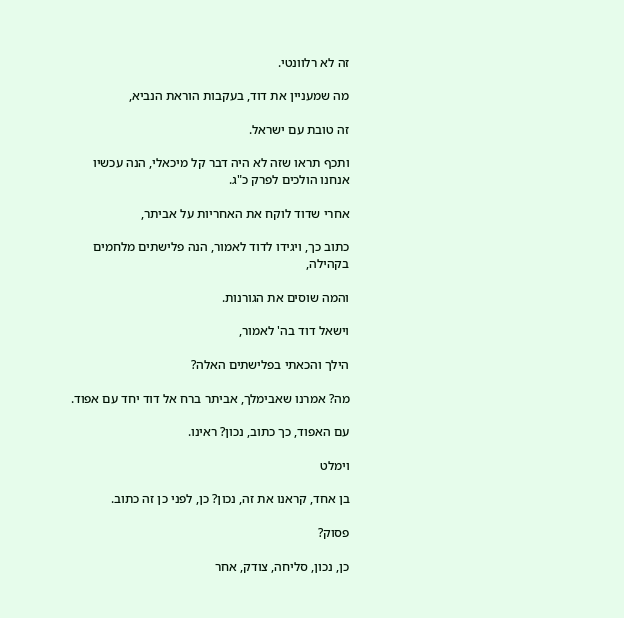זה לא רלוונטי.

מה שמעניין את דוד, בעקבות הוראת הנביא,

זה טובת עם ישראל.

ותכף תראו שזה לא היה דבר קל מיכאלי, הנה עכשיו אנחנו הולכים לפרק כ"ג.

אחרי שדוד לוקח את האחריות על אביתר,

כתוב כך, ויגידו לדוד לאמור, הנה פלישתים מלחמים בקהילה,

והמה שוסים את הגורנות.

וישאל דוד בה' לאמור,

הילך והכאתי בפלישתים האלה?

מה? אמרנו שאבימלך, אביתר ברח אל דוד יחד עם אפוד.

עם האפוד, כך כתוב, נכון? ראינו.

וימלט

בן אחד, קראנו את זה, נכון? כן, לפני כן זה כתוב.

פסוק?

כן, נכון, סליחה, צודק, אחר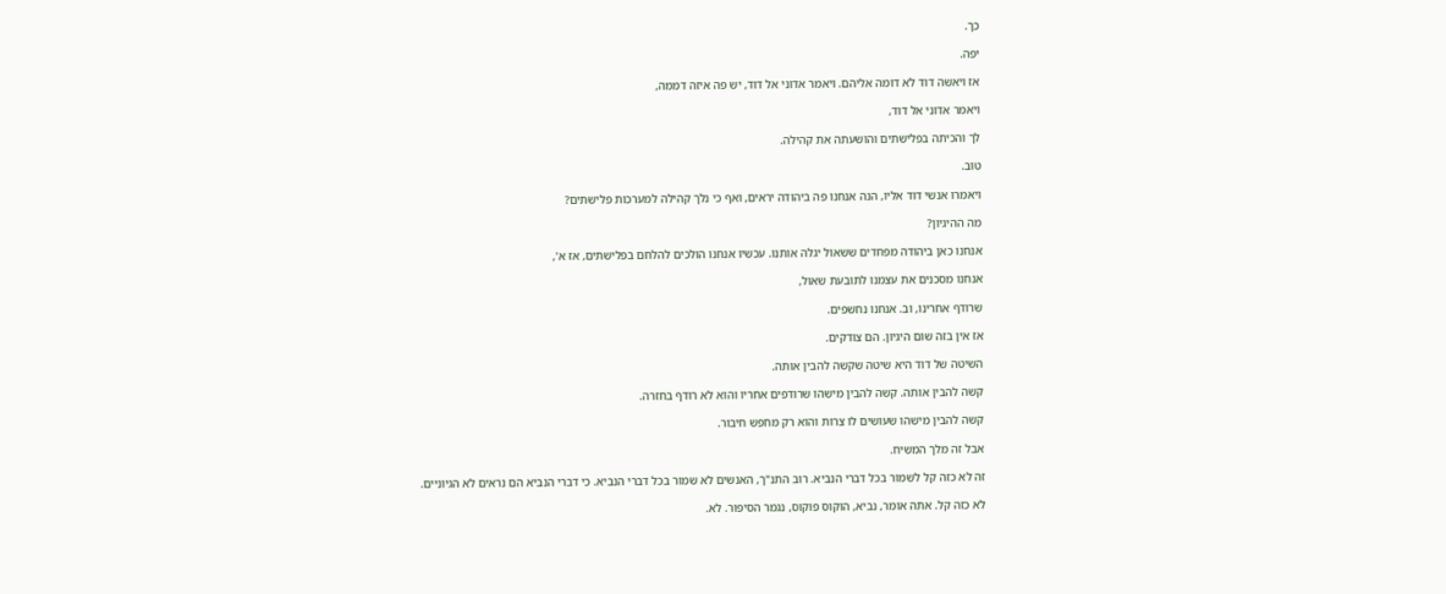כך.

יפה.

אז ויאשה דוד לא דומה אליהם. ויאמר אדוני אל דוד, יש פה איזה דממה,

ויאמר אדוני אל דוד,

לך והכיתה בפלישתים והושעתה את קהילה.

טוב.

ויאמרו אנשי דוד אליו, הנה אנחנו פה ביהודה יראים, ואף כי נלך קהילה למערכות פלישתים?

מה ההיגיון?

אנחנו כאן ביהודה מפחדים ששאול יגלה אותנו. עכשיו אנחנו הולכים להלחם בפלישתים, אז א',

אנחנו מסכנים את עצמנו לתובעת שאול,

שרודף אחרינו, וב. אנחנו נחשפים.

אז אין בזה שום היגיון. הם צודקים.

השיטה של דוד היא שיטה שקשה להבין אותה.

קשה להבין אותה. קשה להבין מישהו שרודפים אחריו והוא לא רודף בחזרה.

קשה להבין מישהו שעושים לו צרות והוא רק מחפש חיבור.

אבל זה מלך המשיח.

זה לא כזה קל לשמור בכל דברי הנביא. רוב התנ"ך, האנשים לא שמור בכל דברי הנביא. כי דברי הנביא הם נראים לא הגיוניים.

לא כזה קל. אתה אומר, נביא, הוקוס פוקוס, נגמר הסיפור. לא.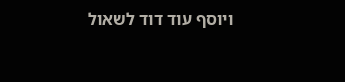ויוסף עוד דוד לשאול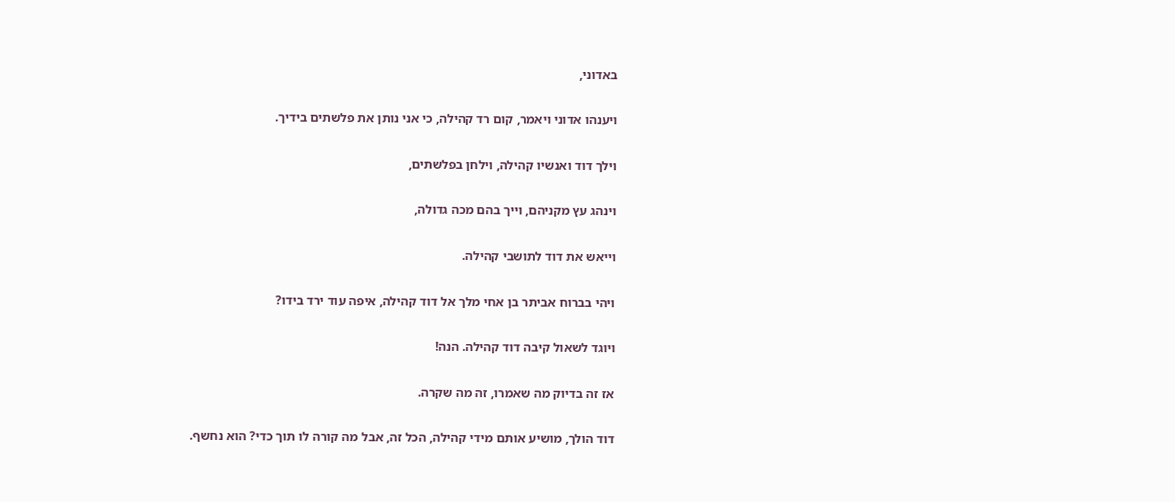באדוני,

ויענהו אדוני ויאמר, קום רד קהילה, כי אני נותן את פלשתים בידיך.

וילך דוד ואנשיו קהילה, וילחן בפלשתים,

וינהג עץ מקניהם, וייך בהם מכה גדולה,

וייאש את דוד לתושבי קהילה.

ויהי בברוח אביתר בן אחי מלך אל דוד קהילה, איפה עוד ירד בידו?

ויוגד לשאול קיבה דוד קהילה. הנה!

אז זה בדיוק מה שאמרו, זה מה שקרה.

דוד הולך, מושיע אותם מידי קהילה, הכל זה, אבל מה קורה לו תוך כדי? הוא נחשף.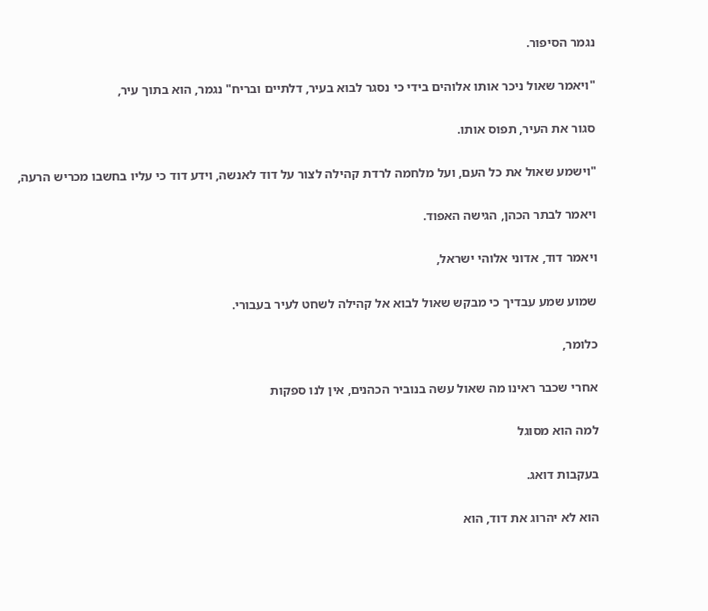נגמר הסיפור.

"ויאמר שאול ניכר אותו אלוהים בידי כי נסגר לבוא בעיר, דלתיים ובריח" נגמר, הוא בתוך עיר,

סגור את העיר, תפוס אותו.

"וישמע שאול את כל העם, ועל מלחמה לרדת קהילה לצור על דוד לאנשה, וידע דוד כי עליו בחשבו מכריש הרעה,

ויאמר לבתר הכהן, הגישה האפוד.

ויאמר דוד, אדוני אלוהי ישראל,

שמוע שמע עבדיך כי מבקש שאול לבוא אל קהילה לשחט לעיר בעבורי.

כלומר,

אחרי שכבר ראינו מה שאול עשה בנוביר הכהנים, אין לנו ספקות

למה הוא מסוגל

בעקבות דואג.

הוא לא יהרוג את דוד, הוא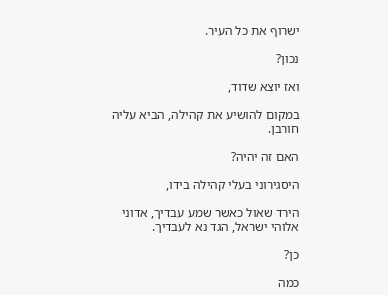ישרוף את כל העיר.

נכון?

ואז יוצא שדוד,

במקום להושיע את קהילה, הביא עליה חורבן.

האם זה יהיה?

היסגירוני בעלי קהילה בידו,

הירד שאול כאשר שמע עבדיך, אדוני אלוהי ישראל, הגד נא לעבדיך.

כן?

כמה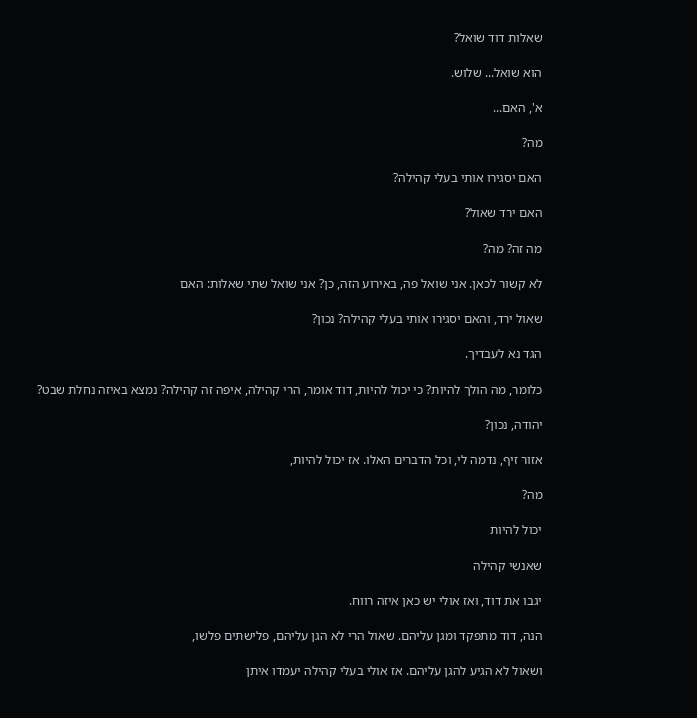שאלות דוד שואל?

הוא שואל... שלוש.

א', האם...

מה?

האם יסגירו אותי בעלי קהילה?

האם ירד שאול?

מה זה? מה?

לא קשור לכאן. אני שואל פה, באירוע הזה, כן? אני שואל שתי שאלות: האם

שאול ירד, והאם יסגירו אותי בעלי קהילה? נכון?

הגד נא לעבדיך.

כלומר, מה הולך להיות? כי יכול להיות, דוד אומר, הרי קהילה, איפה זה קהילה? נמצא באיזה נחלת שבט?

יהודה, נכון?

אזור זיף, נדמה לי, וכל הדברים האלו. אז יכול להיות,

מה?

יכול להיות

שאנשי קהילה

יגבו את דוד, ואז אולי יש כאן איזה רווח.

הנה, דוד מתפקד ומגן עליהם. שאול הרי לא הגן עליהם, פלישתים פלשו,

ושאול לא הגיע להגן עליהם. אז אולי בעלי קהילה יעמדו איתן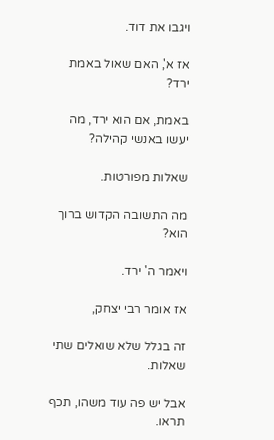ויגבו את דוד.

אז א', האם שאול באמת ירד?

באמת, אם הוא ירד, מה יעשו באנשי קהילה?

שאלות מפורטות.

מה התשובה הקדוש ברוך הוא?

ויאמר ה' ירד.

אז אומר רבי יצחק,

זה בגלל שלא שואלים שתי שאלות.

אבל יש פה עוד משהו, תכף תראו.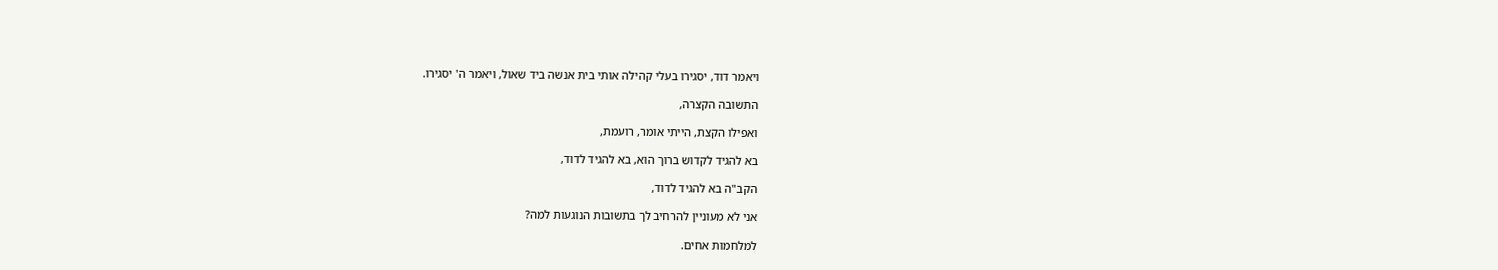ויאמר דוד, יסגירו בעלי קהילה אותי בית אנשה ביד שאול, ויאמר ה' יסגירו.

התשובה הקצרה,

ואפילו הקצת, הייתי אומר, רועמת,

בא להגיד לקדוש ברוך הוא, בא להגיד לדוד,

הקב"ה בא להגיד לדוד,

אני לא מעוניין להרחיב לך בתשובות הנוגעות למה?

למלחמות אחים.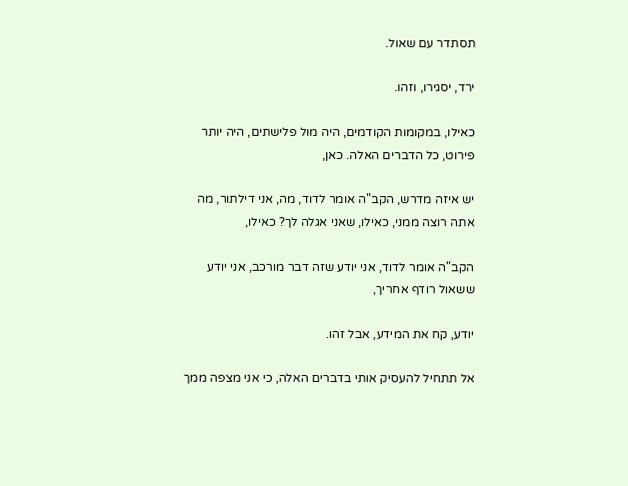תסתדר עם שאול.

ירד, יסגירו, וזהו.

כאילו, במקומות הקודמים, היה מול פלישתים, היה יותר פירוט, כל הדברים האלה. כאן,

יש איזה מדרש, הקב"ה אומר לדוד, מה, אני דילתור, מה אתה רוצה ממני, כאילו, שאני אגלה לך? כאילו,

הקב"ה אומר לדוד, אני יודע שזה דבר מורכב, אני יודע ששאול רודף אחריך,

יודע, קח את המידע, אבל זהו.

אל תתחיל להעסיק אותי בדברים האלה, כי אני מצפה ממך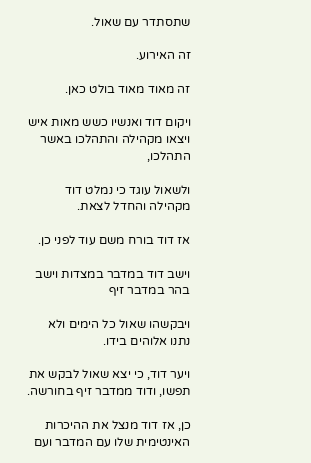שתסתדר עם שאול.

זה האירוע.

זה מאוד מאוד בולט כאן.

ויקום דוד ואנשיו כשש מאות איש ויצאו מקהילה והתהלכו באשר התהלכו,

ולשאול עוגד כי נמלט דוד מקהילה והחדל לצאת.

אז דוד בורח משם עוד לפני כן.

וישב דוד במדבר במצדות וישב בהר במדבר זיף

ויבקשהו שאול כל הימים ולא נתנו אלוהים בידו.

ויער דוד, כי יצא שאול לבקש את תפשו, ודוד ממדבר זיף בחורשה.

כן, אז דוד מנצל את ההיכרות האינטימית שלו עם המדבר ועם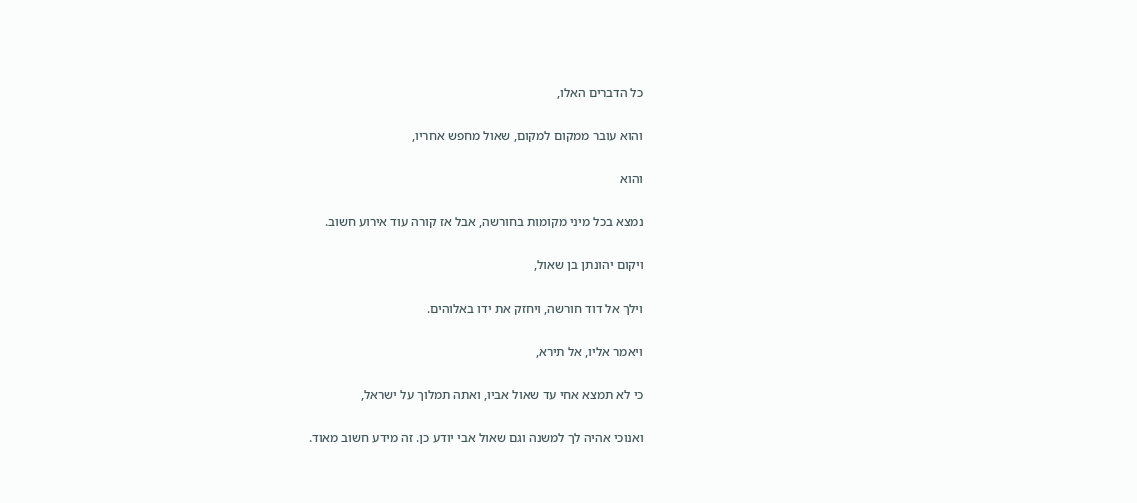כל הדברים האלו,

והוא עובר ממקום למקום, שאול מחפש אחריו,

והוא

נמצא בכל מיני מקומות בחורשה, אבל אז קורה עוד אירוע חשוב.

ויקום יהונתן בן שאול,

וילך אל דוד חורשה, ויחזק את ידו באלוהים.

ויאמר אליו, אל תירא,

כי לא תמצא אחי עד שאול אביו, ואתה תמלוך על ישראל,

ואנוכי אהיה לך למשנה וגם שאול אבי יודע כן. זה מידע חשוב מאוד.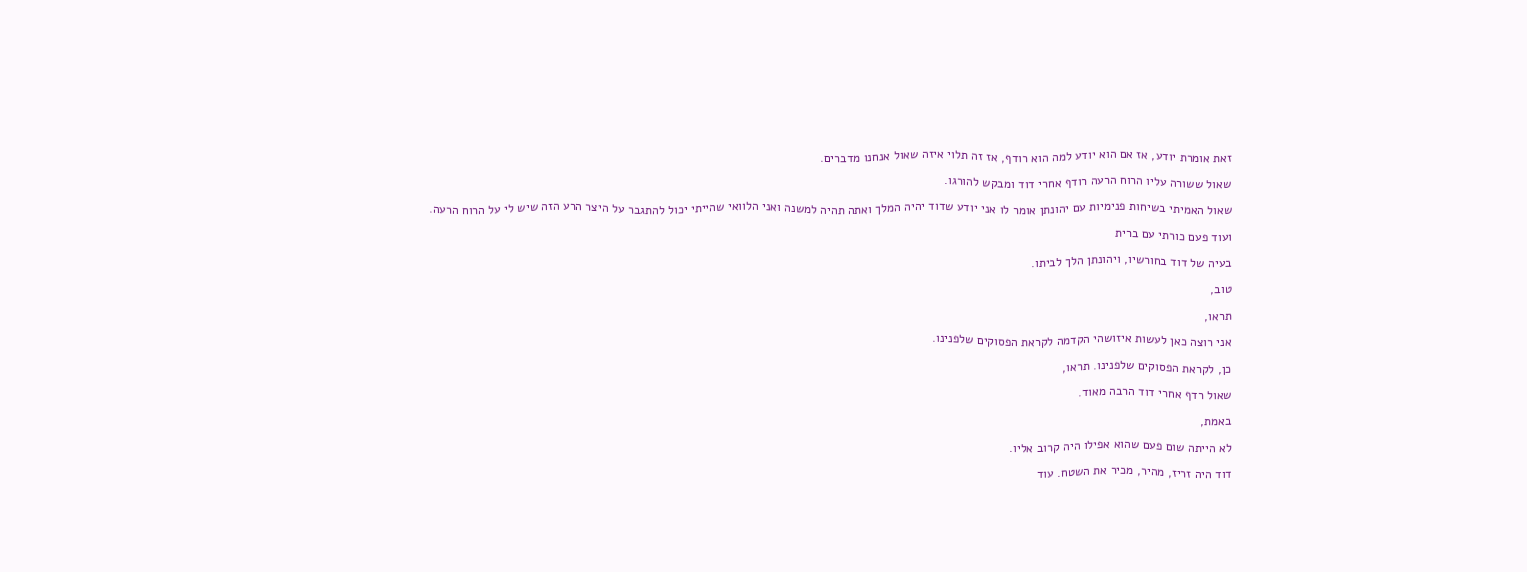זאת אומרת יודע, אז אם הוא יודע למה הוא רודף, אז זה תלוי איזה שאול אנחנו מדברים.

שאול ששורה עליו הרוח הרעה רודף אחרי דוד ומבקש להורגו.

שאול האמיתי בשיחות פנימיות עם יהונתן אומר לו אני יודע שדוד יהיה המלך ואתה תהיה למשנה ואני הלוואי שהייתי יכול להתגבר על היצר הרע הזה שיש לי על הרוח הרעה.

ועוד פעם כורתי עם ברית

בעיה של דוד בחורשיו, ויהונתן הלך לביתו.

טוב,

תראו,

אני רוצה כאן לעשות איזושהי הקדמה לקראת הפסוקים שלפנינו.

כן, לקראת הפסוקים שלפנינו. תראו,

שאול רדף אחרי דוד הרבה מאוד.

באמת,

לא הייתה שום פעם שהוא אפילו היה קרוב אליו.

דוד היה זריז, מהיר, מכיר את השטח. עוד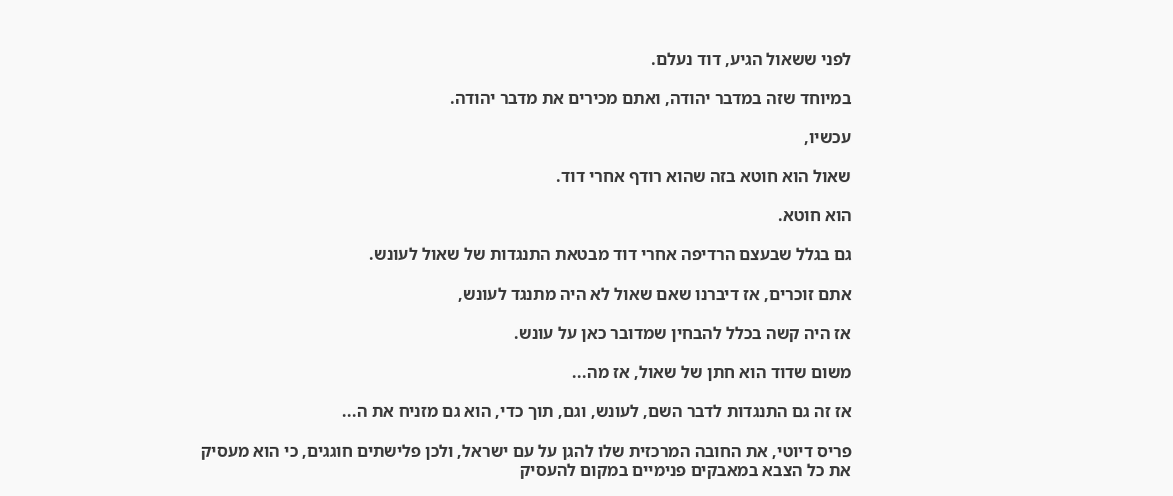לפני ששאול הגיע, דוד נעלם.

במיוחד שזה במדבר יהודה, ואתם מכירים את מדבר יהודה.

עכשיו,

שאול הוא חוטא בזה שהוא רודף אחרי דוד.

הוא חוטא.

גם בגלל שבעצם הרדיפה אחרי דוד מבטאת התנגדות של שאול לעונש.

אתם זוכרים, אז דיברנו שאם שאול לא היה מתנגד לעונש,

אז היה קשה בכלל להבחין שמדובר כאן על עונש.

משום שדוד הוא חתן של שאול, אז מה...

אז זה גם התנגדות לדבר השם, לעונש, וגם, תוך כדי, הוא גם מזניח את ה...

פריס דיוטי, את החובה המרכזית שלו להגן על עם ישראל, ולכן פלישתים חוגגים, כי הוא מעסיק את כל הצבא במאבקים פנימיים במקום להעסיק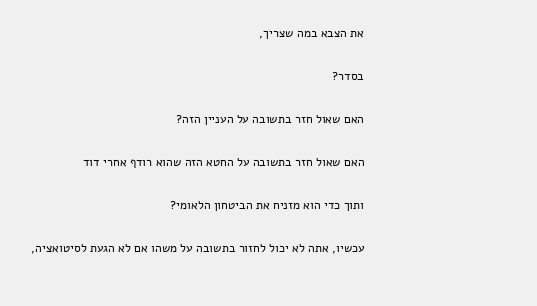את הצבא במה שצריך,

בסדר?

האם שאול חזר בתשובה על העניין הזה?

האם שאול חזר בתשובה על החטא הזה שהוא רודף אחרי דוד

ותוך כדי הוא מזניח את הביטחון הלאומי?

עכשיו, אתה לא יכול לחזור בתשובה על משהו אם לא הגעת לסיטואציה,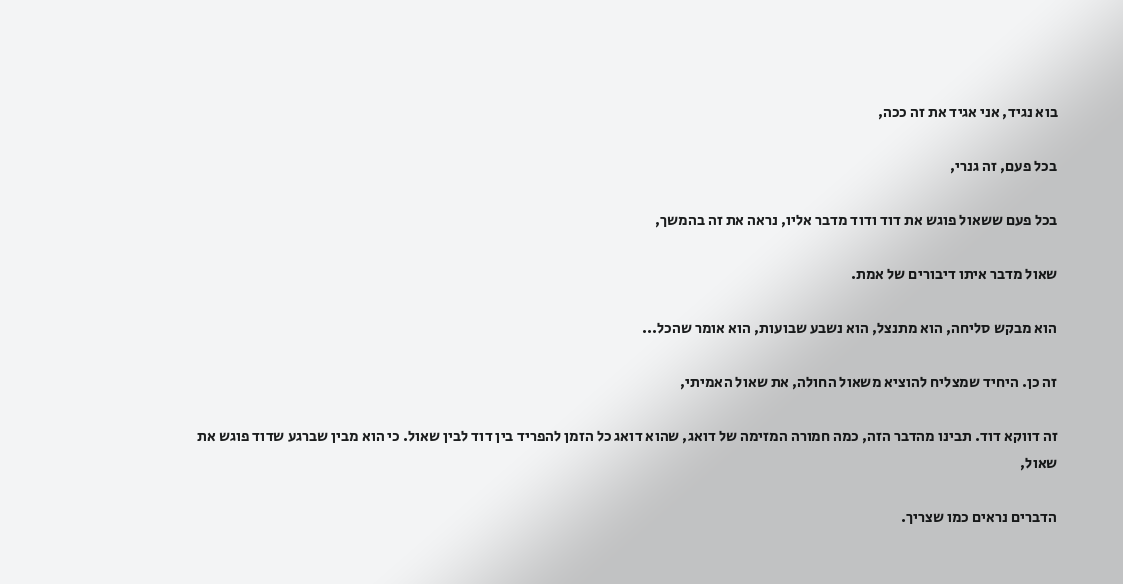בוא נגיד, אני אגיד את זה ככה,

בכל פעם, זה גנרי,

בכל פעם ששאול פוגש את דוד ודוד מדבר אליו, נראה את זה בהמשך,

שאול מדבר איתו דיבורים של אמת.

הוא מבקש סליחה, הוא מתנצל, הוא נשבע שבועות, הוא אומר שהכל...

זה כן. היחיד שמצליח להוציא משאול החולה, את שאול האמיתי,

זה דווקא דוד. תבינו מהדבר הזה, כמה חמורה המזימה של דואג, שהוא דואג כל הזמן להפריד בין דוד לבין שאול. כי הוא מבין שברגע שדוד פוגש את שאול,

הדברים נראים כמו שצריך.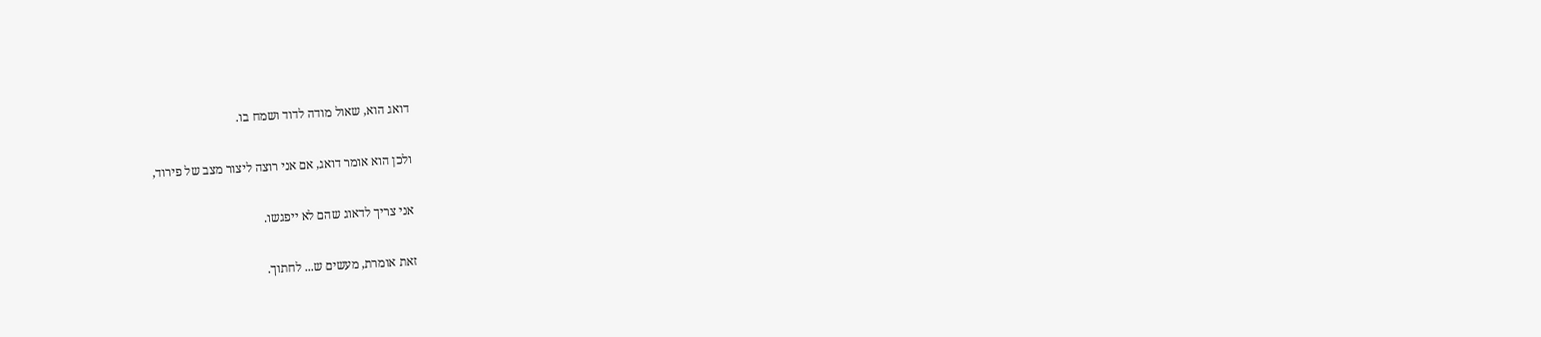דואג הוא, שאול מודה לדוד ושמח בו.

ולכן הוא אומר דואג, אם אני רוצה ליצור מצב של פירוד,

אני צריך לדאוג שהם לא ייפגשו.

זאת אומרת, מעשים ש... לחתוך.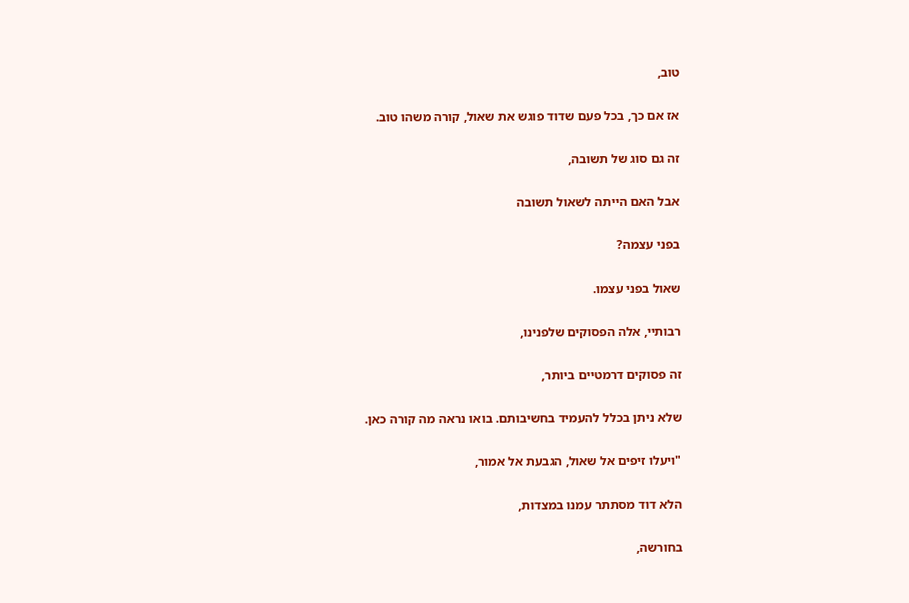טוב,

אז אם כך, בכל פעם שדוד פוגש את שאול, קורה משהו טוב.

זה גם סוג של תשובה,

אבל האם הייתה לשאול תשובה

בפני עצמה?

שאול בפני עצמו.

רבותיי, אלה הפסוקים שלפנינו,

זה פסוקים דרמטיים ביותר,

שלא ניתן בכלל להעמיד בחשיבותם. בואו נראה מה קורה כאן.

"ויעלו זיפים אל שאול, הגבעת אל אמור,

הלא דוד מסתתר עמנו במצדות,

בחורשה,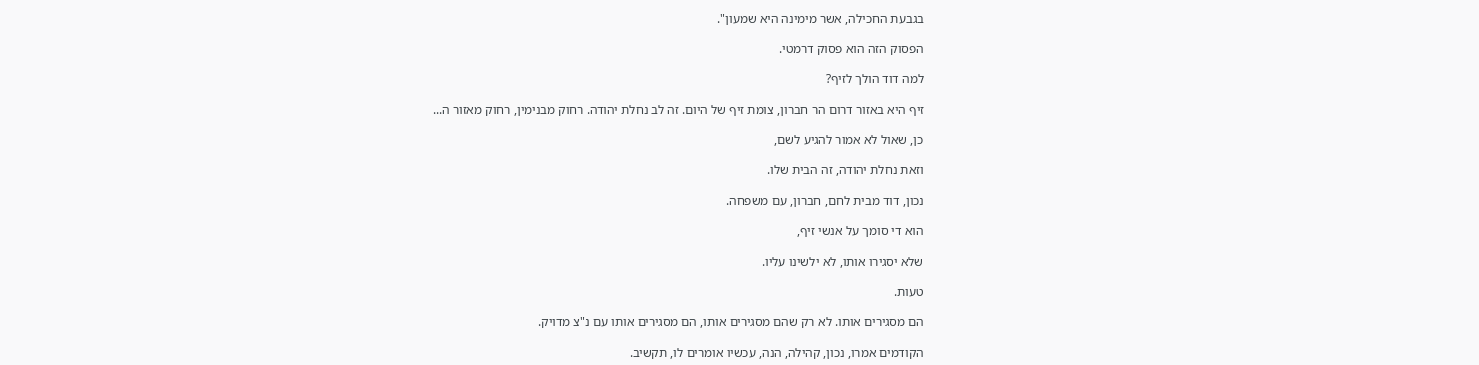בגבעת החכילה, אשר מימינה היא שמעון".

הפסוק הזה הוא פסוק דרמטי.

למה דוד הולך לזיף?

זיף היא באזור דרום הר חברון, צומת זיף של היום. זה לב נחלת יהודה. רחוק מבנימין, רחוק מאזור ה...

כן, שאול לא אמור להגיע לשם,

וזאת נחלת יהודה, זה הבית שלו.

נכון, דוד מבית לחם, חברון, עם משפחה.

הוא די סומך על אנשי זיף,

שלא יסגירו אותו, לא ילשינו עליו.

טעות.

הם מסגירים אותו. לא רק שהם מסגירים אותו, הם מסגירים אותו עם נ"צ מדויק.

הקודמים אמרו, נכון, קהילה, הנה, עכשיו אומרים לו, תקשיב.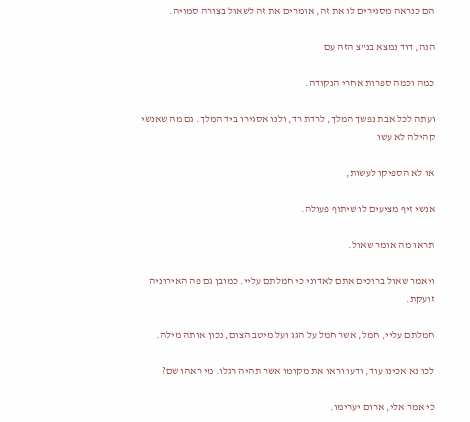הם כנראה מסגירים לו את זה, אומרים את זה לשאול בצורה סמויה.

הנה, דוד נמצא בנ"צ הזה עם

כמה וכמה ספרות אחרי הנקודה.

ועתה לכל אבת נפשך המלך, לרדת רד, ולנו אסגירו ביד המלך. גם מה שאנשי קהילה לא עשו

או לא הספיקו לעשות,

אנשי זיף מציעים לו שיתוף פעולה.

תראו מה אומר שאול.

ויאמר שאול ברוכים אתם לאדוני כי חמלתם עליי. כמובן גם פה האירוניה זועקת.

חמלתם עליי, חמל, אשר חמל על הגג ועל מיטב הצום, נכון אותה מילה.

לכו נא אכינו עוד, ודעו וראו את מקומו אשר תהיה רגלו. מי ראהו שם?

כי אמר אלי, ארום יערימו.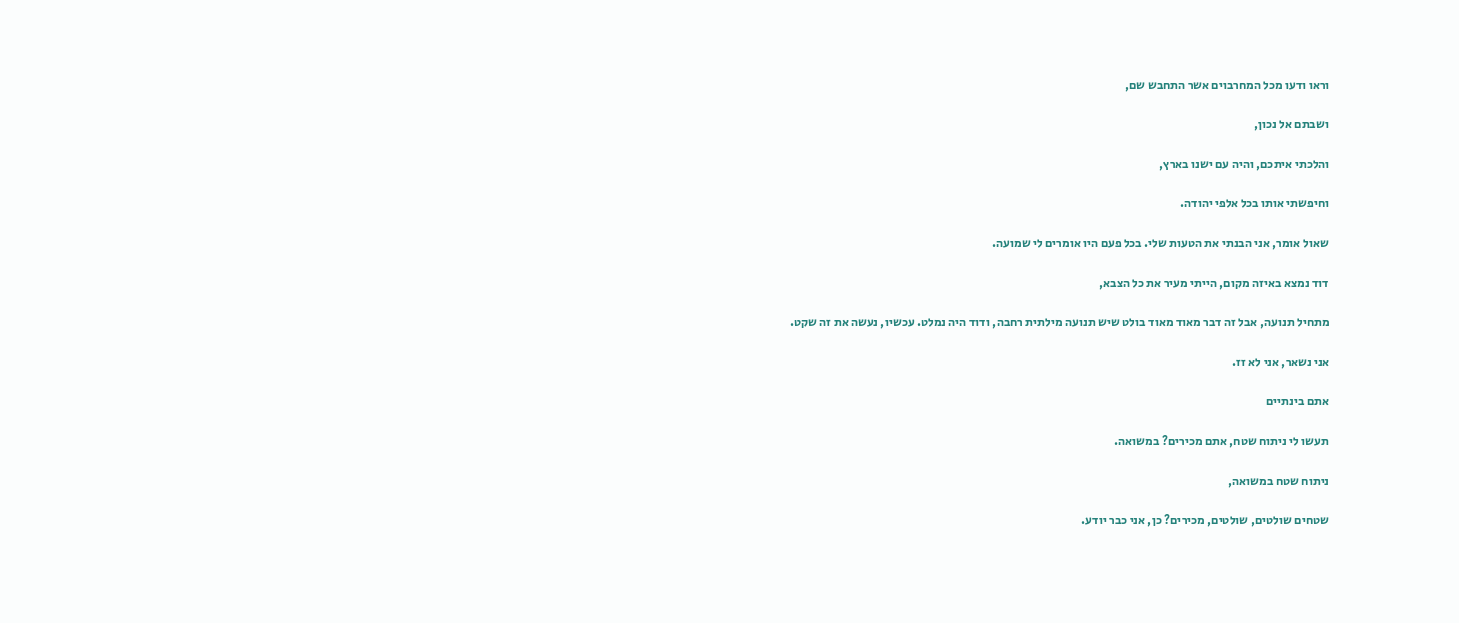וראו ודעו מכל המחרבוים אשר התחבש שם,

ושבתם אל נכון,

והלכתי איתכם, והיה עם ישנו בארץ,

וחיפשתי אותו בכל אלפי יהודה.

שאול אומר, אני הבנתי את הטעות שלי. בכל פעם היו אומרים לי שמועה.

דוד נמצא באיזה מקום, הייתי מעיר את כל הצבא,

מתחיל תנועה, אבל זה דבר מאוד מאוד בולט שיש תנועה מילתית רחבה, ודוד היה נמלט. עכשיו, נעשה את זה שקט.

אני נשאר, אני לא זז.

אתם בינתיים

תעשו לי ניתוח שטח, אתם מכירים? במשואה.

ניתוח שטח במשואה,

שטחים שולטים, שולטים, מכירים? כן, אני כבר יודע.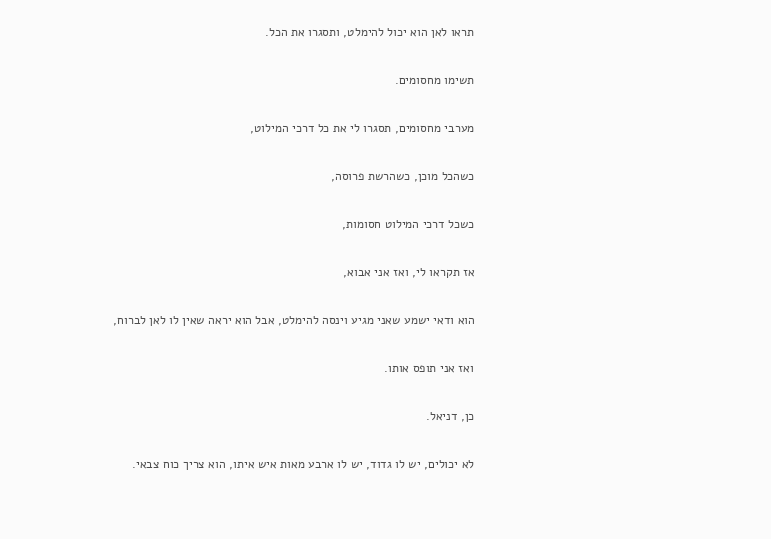תראו לאן הוא יכול להימלט, ותסגרו את הכל.

תשימו מחסומים.

מערבי מחסומים, תסגרו לי את כל דרכי המילוט,

כשהכל מוכן, כשהרשת פרוסה,

כשכל דרכי המילוט חסומות,

אז תקראו לי, ואז אני אבוא,

הוא ודאי ישמע שאני מגיע וינסה להימלט, אבל הוא יראה שאין לו לאן לברוח,

ואז אני תופס אותו.

כן, דניאל.

לא יכולים, יש לו גדוד, יש לו ארבע מאות איש איתו, הוא צריך כוח צבאי.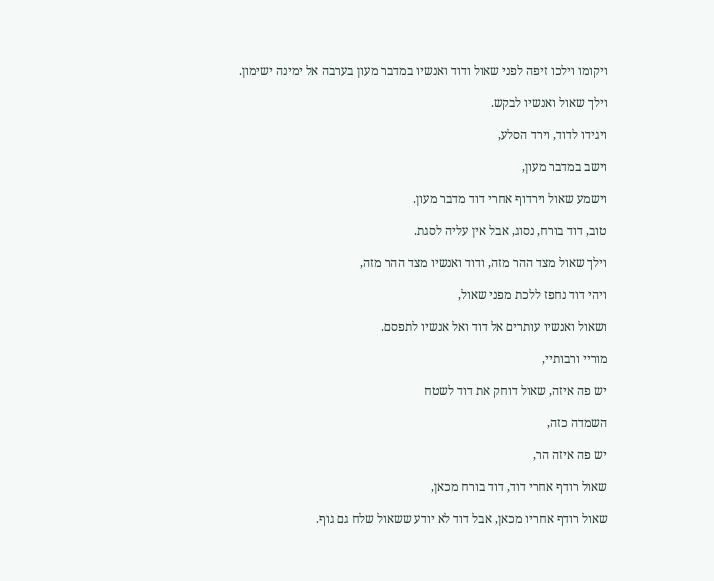ויקומו וילכו זיפה לפני שאול ודוד ואנשיו במדבר מעון בערבה אל ימינה ישימון.

וילך שאול ואנשיו לבקש.

ויגידו לדוד, וירד הסלע,

וישב במדבר מעון,

וישמע שאול וירדוף אחרי דוד מדבר מעון.

טוב, דוד בורח, נסוג, אבל אין עליה לסגת.

וילך שאול מצד ההר מזה, ודוד ואנשיו מצד ההר מזה,

ויהי דוד נחפז ללכת מפני שאול,

ושאול ואנשיו עותרים אל דוד ואל אנשיו לתפסם.

מוריי ורבותיי,

יש פה איזה, שאול דוחק את דוד לשטח

השמדה כזה,

יש פה איזה הר,

שאול רודף אחרי דוד, דוד בורח מכאן,

שאול רודף אחריו מכאן, אבל דוד לא יודע ששאול שלח גם גוף.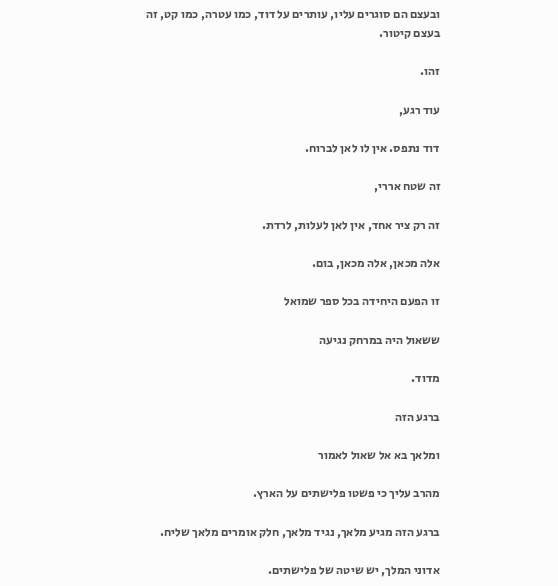ובעצם הם סוגרים עליו, עותרים על דוד, כמו עטרה, כמו קט, זה בעצם קיטור.

זהו.

עוד רגע,

דוד נתפס. אין לו לאן לברוח.

זה שטח אררי,

זה רק ציר אחד, אין לאן לעלות, לרדת.

אלה מכאן, אלה מכאן, בום.

זו הפעם היחידה בכל ספר שמואל

ששאול היה במרחק נגיעה

מדוד.

ברגע הזה

ומלאך בא אל שאול לאמור

מהרב עליך כי פשטו פלישתים על הארץ.

ברגע הזה מגיע מלאך, נגיד מלאך, חלק אומרים מלאך שליח.

אדוני המלך, יש שיטה של פלישתים.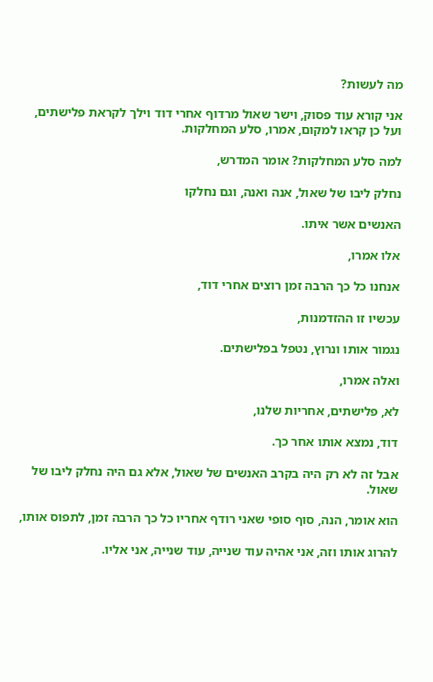מה לעשות?

אני קורא עוד פסוק, וישר שאול מרדוף אחרי דוד וילך לקראת פלישתים, ועל כן קראו למקום, אמרו, סלע המחלקות.

למה סלע המחלקות? אומר המדרש,

נחלק ליבו של שאול, אנה ואנה, וגם נחלקו

האנשים אשר איתו.

אלו אמרו,

אנחנו כל כך הרבה זמן רוצים אחרי דוד,

עכשיו זו ההזדמנות,

נגמור אותו ונרוץ, נטפל בפלישתים.

ואלה אמרו,

לא, פלישתים, אחריות שלנו,

דוד, נמצא אותו אחר כך.

אבל זה לא רק היה בקרב האנשים של שאול, אלא גם היה נחלק ליבו של שאול.

הוא אומר, הנה, סוף סופי שאני רודף אחריו כל כך הרבה זמן, לתפוס אותו,

להרוג אותו וזה, אני אהיה עוד שנייה, עוד שנייה, אני אליו.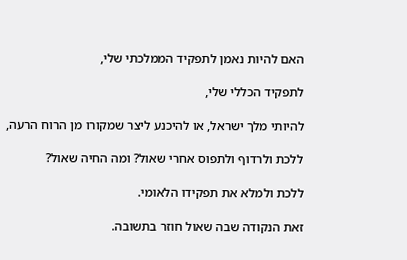האם להיות נאמן לתפקיד הממלכתי שלי,

לתפקיד הכללי שלי,

להיותי מלך ישראל, או להיכנע ליצר שמקורו מן הרוח הרעה,

ללכת ולרדוף ולתפוס אחרי שאול? ומה החיה שאול?

ללכת ולמלא את תפקידו הלאומי.

זאת הנקודה שבה שאול חוזר בתשובה.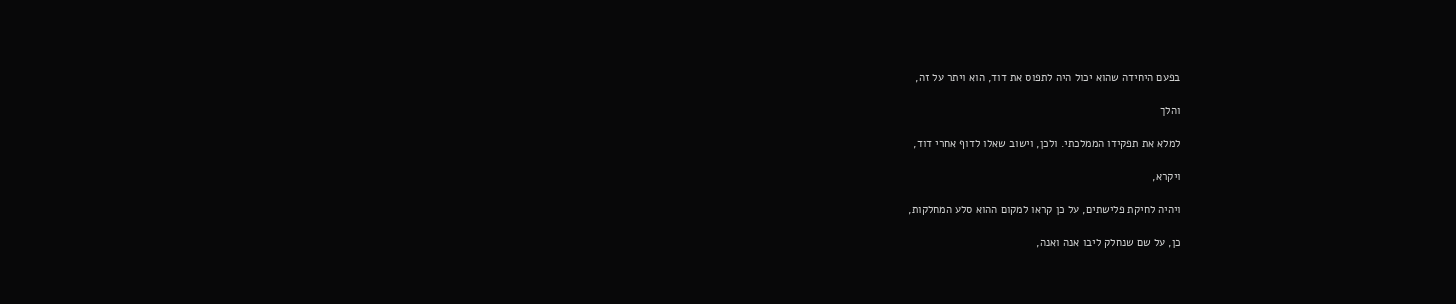בפעם היחידה שהוא יכול היה לתפוס את דוד, הוא ויתר על זה,

והלך

למלא את תפקידו הממלכתי. ולכן, וישוב שאלו לדוף אחרי דוד,

ויקרא,

ויהיה לחיקת פלישתים, על כן קראו למקום ההוא סלע המחלקות,

כן, על שם שנחלק ליבו אנה ואנה,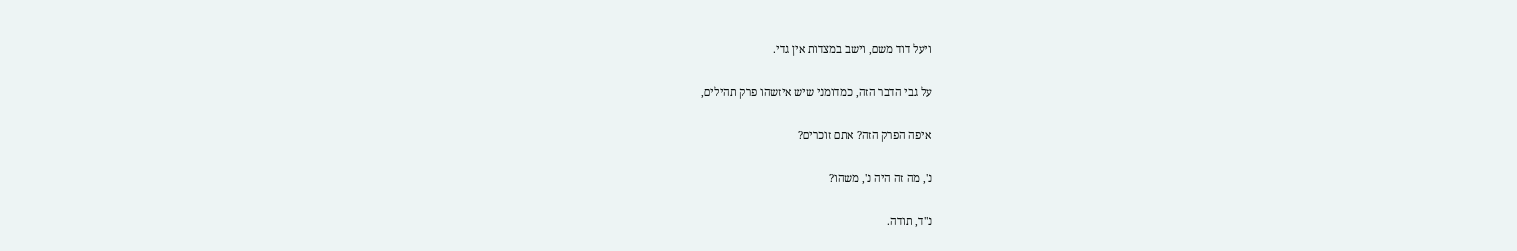ויעל דוד משם, וישב במצדות אין גדי.

על גבי הדבר הזה, כמדומני שיש איזשהו פרק תהילים,

איפה הפרק הזה? אתם זוכרים?

נ', מה זה היה נ', משהו?

נ"ד, תודה.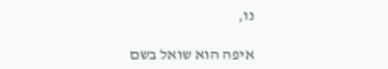נו,

איפה הוא שואל בשם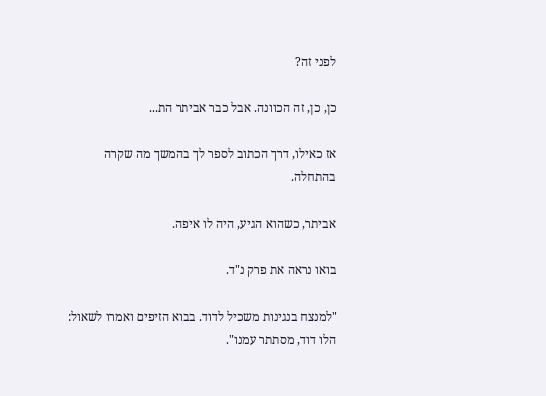לפני זה?

כן, כן, זה הכוונה. אבל כבר אביתר הת...

אז כאילו, דרך הכתוב לספר לך בהמשך מה שקרה בהתחלה.

אביתר, כשהוא הגיע, היה לו איפה.

בואו נראה את פרק נ"ד.

"למנצח בנגינות משכיל לדוד. בבוא הזיפים ואמרו לשאול: הלו דוד, מסתתר עמנו".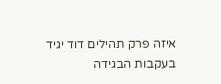איזה פרק תהילים דוד יגיד בעקבות הבגידה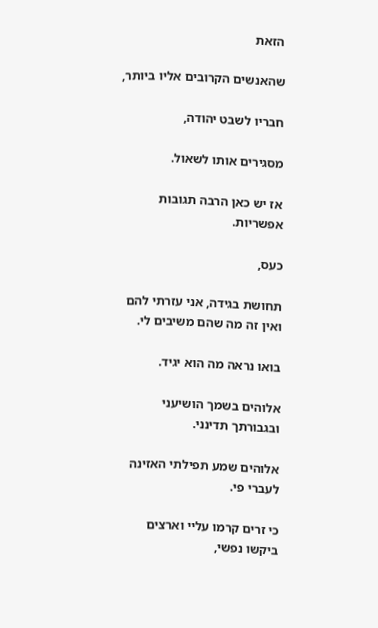הזאת

שהאנשים הקרובים אליו ביותר,

חבריו לשבט יהודה,

מסגירים אותו לשאול.

אז יש כאן הרבה תגובות אפשריות.

כעס,

תחושת בגידה, אני עזרתי להם ואין זה מה שהם משיבים לי.

בואו נראה מה הוא יגיד.

אלוהים בשמך הושיעני ובגבורתך תדינני.

אלוהים שמע תפילתי האזינה לעברי פי.

כי זרים קרמו עליי וארצים ביקשו נפשי,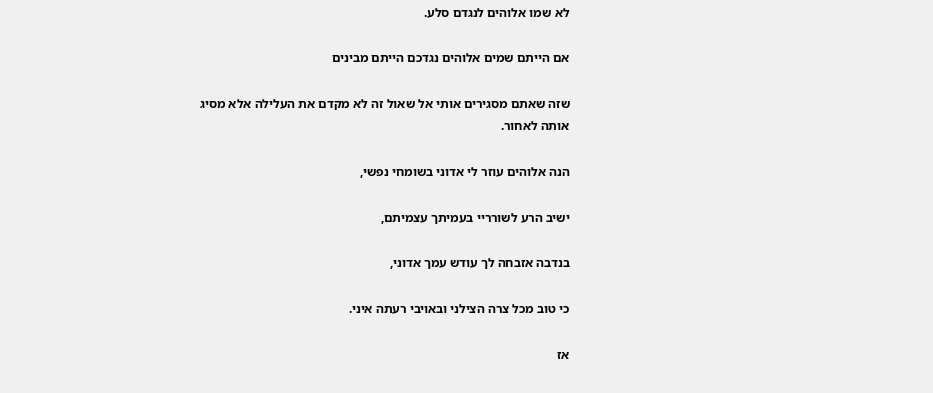לא שמו אלוהים לנגדם סלע.

אם הייתם שמים אלוהים נגדכם הייתם מבינים

שזה שאתם מסגירים אותי אל שאול זה לא מקדם את העלילה אלא מסיג אותה לאחור.

הנה אלוהים עוזר לי אדוני בשומחי נפשי,

ישיב הרע לשורריי בעמיתך עצמיתם,

בנדבה אזבחה לך עודש עמך אדוני,

כי טוב מכל צרה הצילני ובאויבי רעתה איני.

אז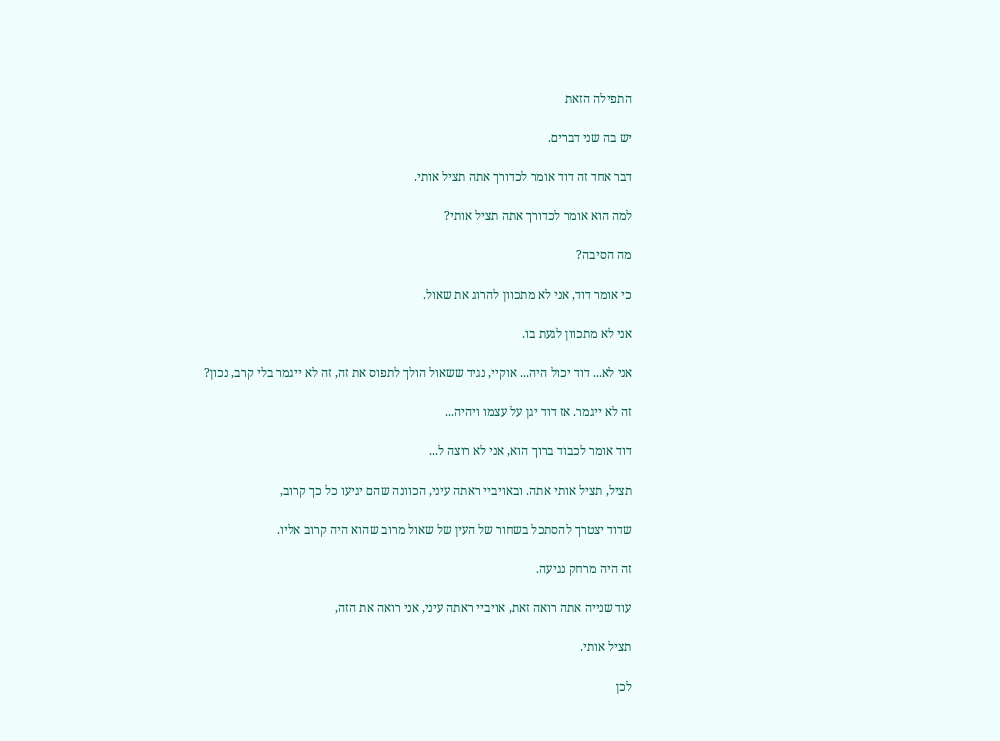התפילה הזאת

יש בה שני דברים.

דבר אחד זה דוד אומר לכדורך אתה תציל אותי.

למה הוא אומר לכדורך אתה תציל אותי?

מה הסיבה?

כי אומר דוד, אני לא מתכוון להרוג את שאול.

אני לא מתכוון לגעת בו.

אני לא... דוד יכול היה... אוקיי, נגיד ששאול הולך לתפוס את זה, זה לא ייגמר בלי קרב, נכון?

זה לא ייגמר. אז דוד יגן על עצמו ויהיה...

דוד אומר לכבוד ברוך הוא, אני לא רוצה ל...

תציל, תציל אותי אתה. ובאויביי ראתה עיני, הכוונה שהם יגיעו כל כך קרוב,

שדוד יצטרך להסתכל בשחור של העין של שאול מרוב שהוא היה קרוב אליו.

זה היה מרחק נגיעה.

עוד שנייה אתה רואה זאת, אויביי ראתה עיני, אני רואה את הזה,

תציל אותי.

לכן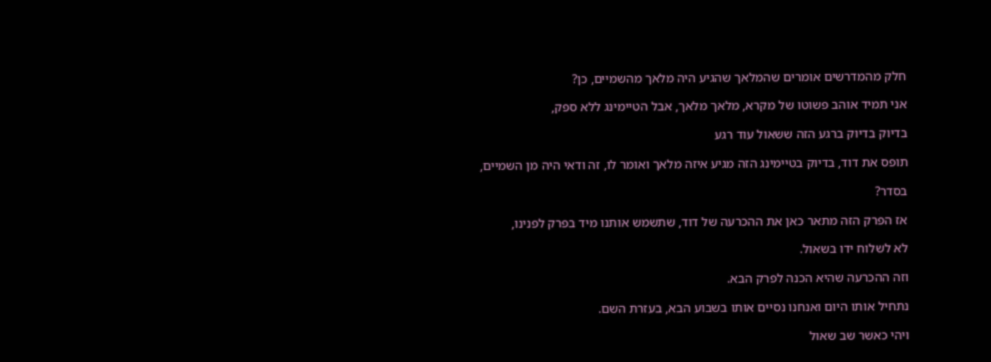חלק מהמדרשים אומרים שהמלאך שהגיע היה מלאך מהשמיים, כן?

אני תמיד אוהב פשוטו של מקרא, מלאך מלאך, אבל הטיימינג ללא ספק,

בדיוק בדיוק ברגע הזה ששאול עוד רגע

תופס את דוד, בדיוק בטיימינג הזה מגיע איזה מלאך ואומר לו, זה ודאי היה מן השמיים,

בסדר?

אז הפרק הזה מתאר כאן את ההכרעה של דוד, שתשמש אותנו מיד בפרק לפנינו,

לא לשלוח ידו בשאול.

וזה ההכרעה שהיא הכנה לפרק הבא.

נתחיל אותו היום ואנחנו נסיים אותו בשבוע הבא, בעזרת השם.

ויהי כאשר שב שאול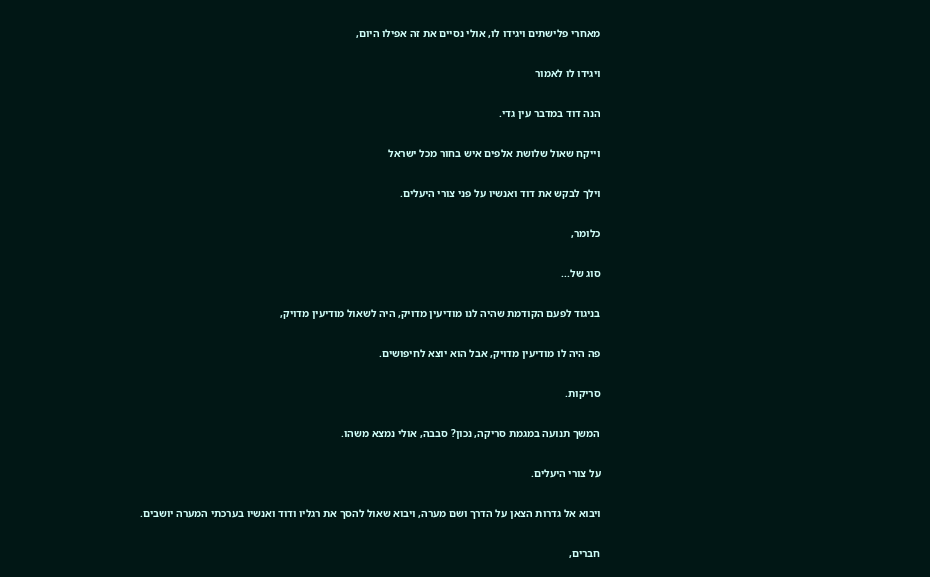מאחרי פלישתים ויגידו לו, אולי נסיים את זה אפילו היום,

ויגידו לו לאמור

הנה דוד במדבר עין גדי.

וייקח שאול שלושת אלפים איש בחור מכל ישראל

וילך לבקש את דוד ואנשיו על פני צורי היעלים.

כלומר,

סוג של...

בניגוד לפעם הקודמת שהיה לנו מודיעין מדויק, היה לשאול מודיעין מדויק,

פה היה לו מודיעין מדויק, אבל הוא יוצא לחיפושים.

סריקות.

המשך תנועה במגמת סריקה, נכון? סבבה, אולי נמצא משהו.

על צורי היעלים.

ויבוא אל גדרות הצאן על הדרך ושם מערה, ויבוא שאול להסך את רגליו ודוד ואנשיו בערכתי המערה יושבים.

חברים,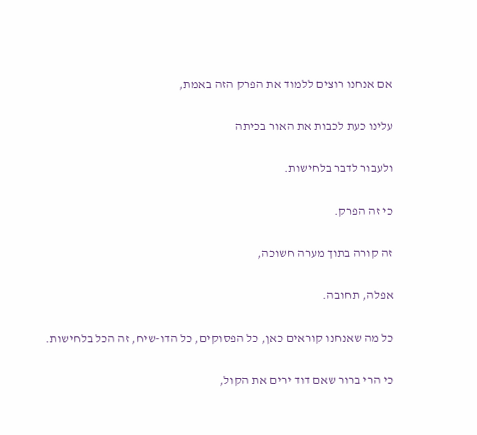אם אנחנו רוצים ללמוד את הפרק הזה באמת,

עלינו כעת לכבות את האור בכיתה

ולעבור לדבר בלחישות.

כי זה הפרק.

זה קורה בתוך מערה חשוכה,

אפלה, תחובה.

כל מה שאנחנו קוראים כאן, כל הפסוקים, כל הדו-שיח, זה הכל בלחישות.

כי הרי ברור שאם דוד ירים את הקול,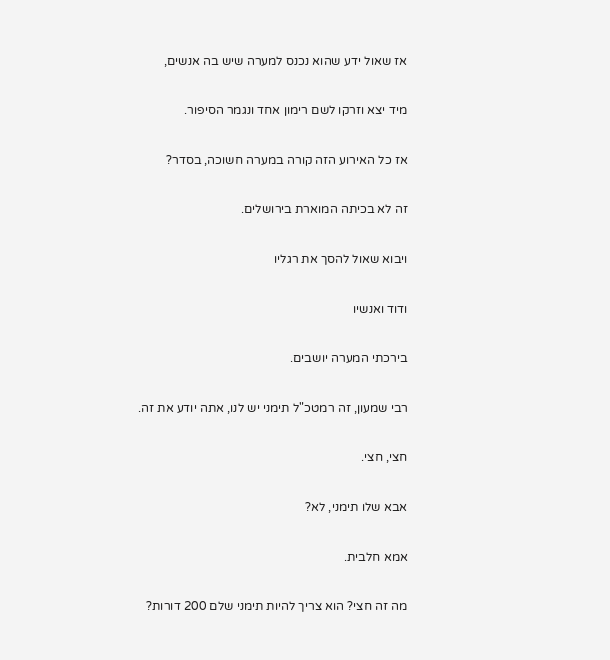אז שאול ידע שהוא נכנס למערה שיש בה אנשים,

מיד יצא וזרקו לשם רימון אחד ונגמר הסיפור.

אז כל האירוע הזה קורה במערה חשוכה, בסדר?

זה לא בכיתה המוארת בירושלים.

ויבוא שאול להסך את רגליו

ודוד ואנשיו

בירכתי המערה יושבים.

רבי שמעון, זה רמטכ"ל תימני יש לנו, אתה יודע את זה.

חצי, חצי.

אבא שלו תימני, לא?

אמא חלבית.

מה זה חצי? הוא צריך להיות תימני שלם 200 דורות?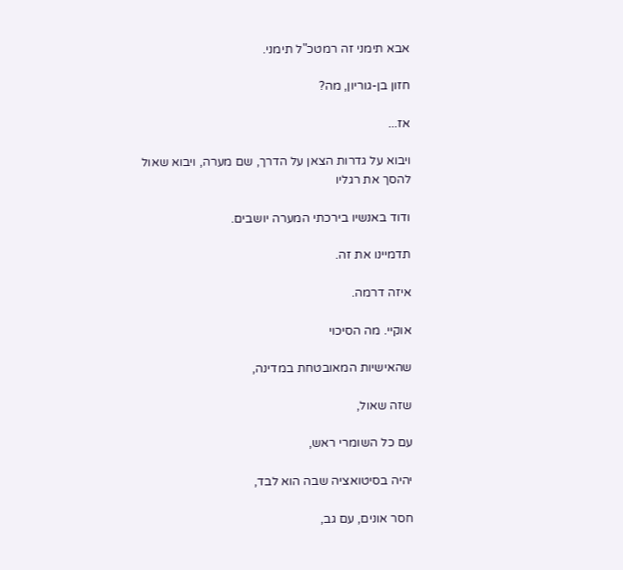אבא תימני זה רמטכ"ל תימני.

חזון בן-גוריון, מה?

אז...

ויבוא על גדרות הצאן על הדרך, שם מערה, ויבוא שאול להסך את רגליו

ודוד באנשיו בירכתי המערה יושבים.

תדמיינו את זה.

איזה דרמה.

אוקיי. מה הסיכוי

שהאישיות המאובטחת במדינה,

שזה שאול,

עם כל השומרי ראש,

יהיה בסיטואציה שבה הוא לבד,

חסר אונים, עם גב,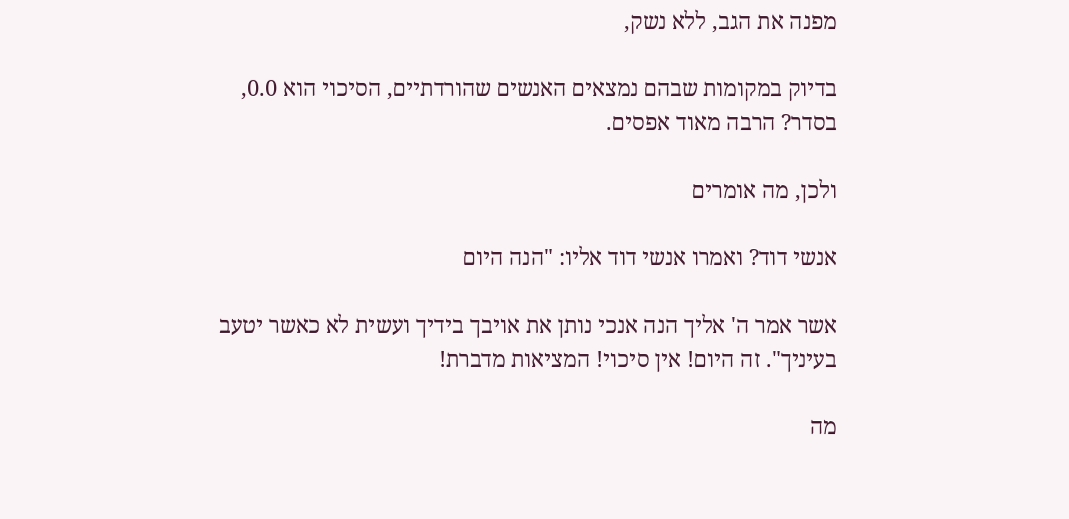מפנה את הגב, ללא נשק,

בדיוק במקומות שבהם נמצאים האנשים שהורדתיים, הסיכוי הוא 0.0, בסדר? הרבה מאוד אפסים.

ולכן, מה אומרים

אנשי דוד? ואמרו אנשי דוד אליו: "הנה היום

אשר אמר ה' אליך הנה אנכי נותן את אויבך בידיך ועשית לא כאשר יטעב בעיניך". זה היום! אין סיכוי! המציאות מדברת!

מה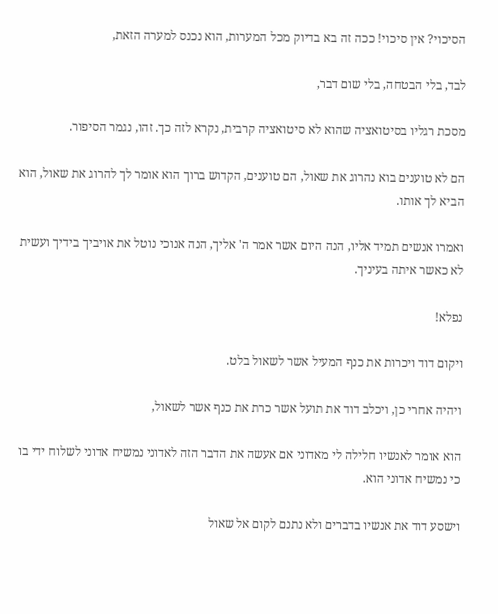הסיכוי? אין סיכוי! ככה זה בא בדיוק מכל המערות, הוא נכנס למערה הזאת,

לבד, בלי הבטחה, בלי שום דבר,

מסכת רגליו בסיטואציה שהוא לא סיטואציה קרבית, נקרא לזה כך. זהו, נגמר הסיפור.

הם לא טוענים בוא נהרוג את שאול, הם טוענים, הקדוש ברוך הוא אומר לך להרוג את שאול, הוא הביא לך אותו.

ואמרו אנשים תמיד אליו, הנה היום אשר אמר ה' אליך, הנה אנוכי נוטל את אויביך בידיך ועשית לא כאשר איתה בעיניך.

נפלא!

ויקום דוד ויכרות את כנף המעיל אשר לשאול בלט.

ויהיה אחרי כן, ויכלב דוד את תועל אשר כרת את כנף אשר לשאול,

הוא אומר לאנשיו חלילה לי מאדוני אם אעשה את הדבר הזה לאדוני נמשיח אדוני לשלוח ידי בו כי נמשיח אדוני הוא.

וישסע דוד את אנשיו בדברים ולא נתנם לקום אל שאול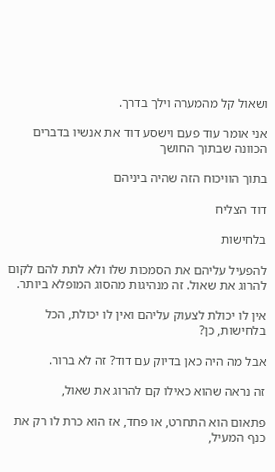ושאול קל מהמערה וילך בדרך.

אני אומר עוד פעם וישסע דוד את אנשיו בדברים הכוונה שבתוך החושך

בתוך הוויכוח הזה שהיה ביניהם

דוד הצליח

בלחישות

להפעיל עליהם את הסמכות שלו ולא לתת להם לקום להרוג את שאול. זה מנהיגות מהסוג המופלא ביותר.

אין לו יכולת לצעוק עליהם ואין לו יכולת, הכל בלחישות, כן?

אבל מה היה כאן בדיוק עם דוד? זה לא ברור.

זה נראה שהוא כאילו קם להרוג את שאול,

פתאום הוא התחרט, או פחד, אז הוא כרת לו רק את כנף המעיל,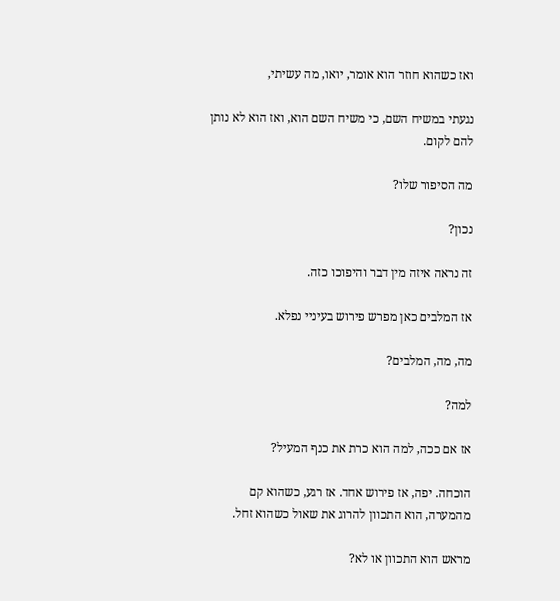ואז כשהוא חוזר הוא אומר, יואו, מה עשיתי,

נגעתי במשיח השם, כי משיח השם הוא, ואז הוא לא נותן להם לקום.

מה הסיפור שלו?

נכון?

זה נראה איזה מין דבר והיפוכו כזה.

אז המלבים כאן מפרש פירוש בעיניי נפלא.

מה, מה, המלבים?

למה?

אז אם ככה, למה הוא כרת את כנף המעיל?

הוכחה. יפה, אז פירוש אחד. אז רגע, כשהוא קם מהמערה, הוא התכוון להרוג את שאול כשהוא זחל.

מראש הוא התכוון או לא?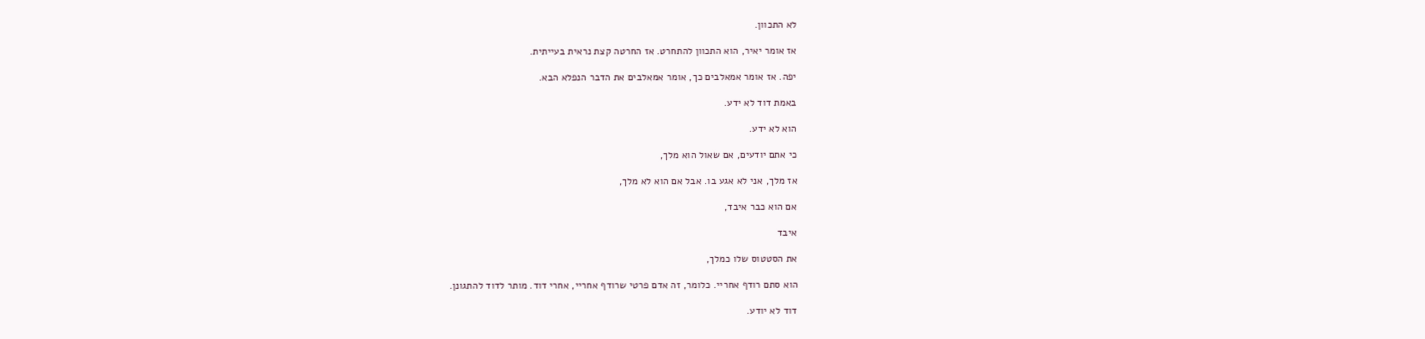לא התכוון.

אז אומר יאיר, הוא התכוון להתחרט. אז החרטה קצת נראית בעייתית.

יפה. אז אומר אמאלבים כך, אומר אמאלבים את הדבר הנפלא הבא.

באמת דוד לא ידע.

הוא לא ידע.

כי אתם יודעים, אם שאול הוא מלך,

אז מלך, אני לא אגע בו. אבל אם הוא לא מלך,

אם הוא כבר איבד,

איבד

את הסטטוס שלו כמלך,

הוא סתם רודף אחריי. כלומר, זה אדם פרטי שרודף אחריי, אחרי דוד. מותר לדוד להתגונן.

דוד לא יודע.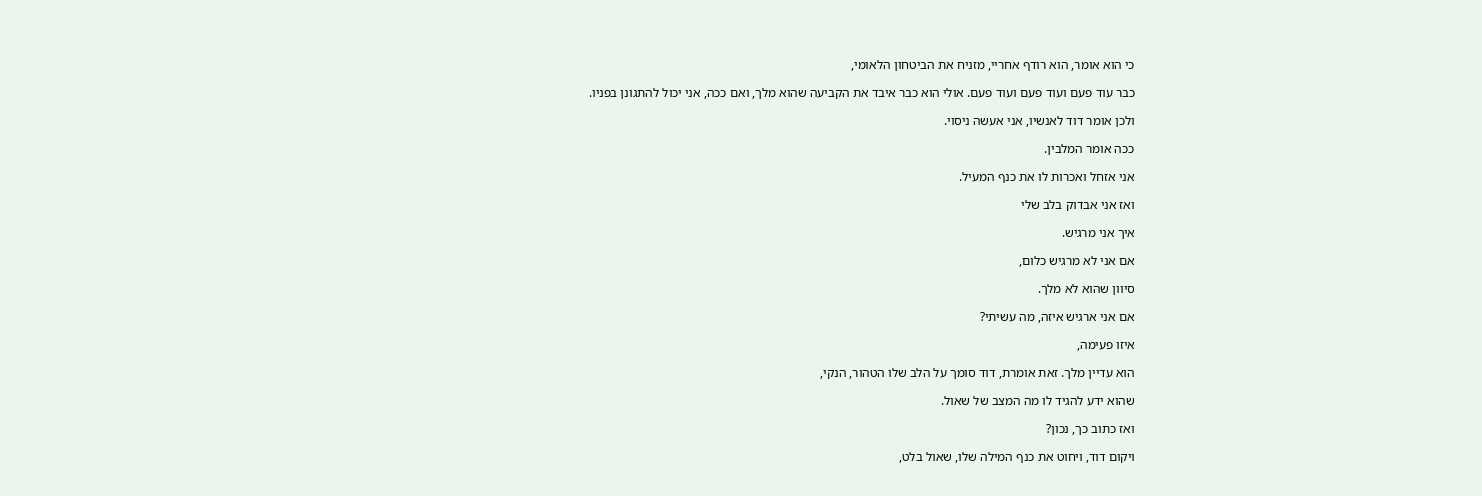כי הוא אומר, הוא רודף אחריי, מזניח את הביטחון הלאומי,

כבר עוד פעם ועוד פעם ועוד פעם. אולי הוא כבר איבד את הקביעה שהוא מלך, ואם ככה, אני יכול להתגונן בפניו.

ולכן אומר דוד לאנשיו, אני אעשה ניסוי.

ככה אומר המלבין.

אני אזחל ואכרות לו את כנף המעיל.

ואז אני אבדוק בלב שלי

איך אני מרגיש.

אם אני לא מרגיש כלום,

סיוון שהוא לא מלך.

אם אני ארגיש איזה, מה עשיתי?

איזו פעימה,

הוא עדיין מלך. זאת אומרת, דוד סומך על הלב שלו הטהור, הנקי,

שהוא ידע להגיד לו מה המצב של שאול.

ואז כתוב כך, נכון?

ויקום דוד, ויחוט את כנף המילה שלו, שאול בלט,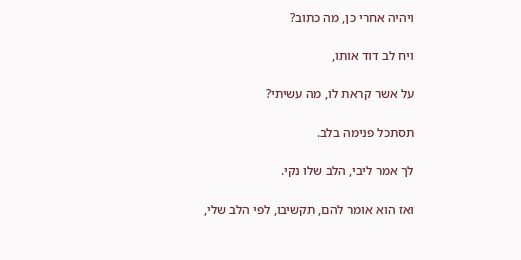ויהיה אחרי כן, מה כתוב?

ויח לב דוד אותו,

על אשר קראת לו, מה עשיתי?

תסתכל פנימה בלב.

לך אמר ליבי, הלב שלו נקי.

ואז הוא אומר להם, תקשיבו, לפי הלב שלי,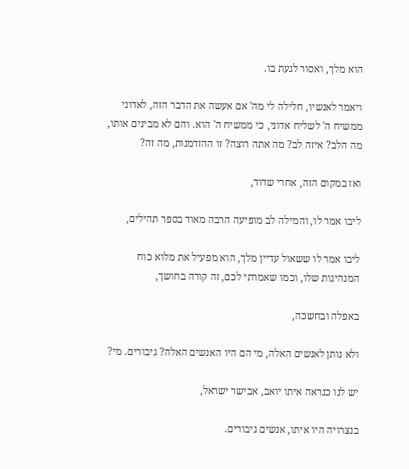הוא מלך, ואסור לגעת בו.

ויאמר לאנשיו, חלילה לי מה' אם אעשה את הדבר הזה, לאדוני ממשיח ה' לשליח אדוני, כי ממשיח ה' הוא. והם לא מבינים אותו, מה הלב? איזה לב? מה אתה רוצה? זו ההזדמנות, מה זה?

ואז במקום הזה, אחרי שדוד,

ליבו אמר לו, והמילה לב מופיעה הרבה מאוד בספר תהילים,

ליבו אמר לו ששאול עדיין מלך, הוא מפעיל את מלוא כוח המנהיגות שלו, וכמו שאמרתי לכם, זה קורה בחושך,

באפלה ובחשכה,

ולא נותן לאנשים האלה, מי הם היו האנשים האלה? גיבורים. מי?

יש לנו כנראה איתו יואב, אבישר ישראל,

בנצרויה היו איתו, אנשים גיבורים.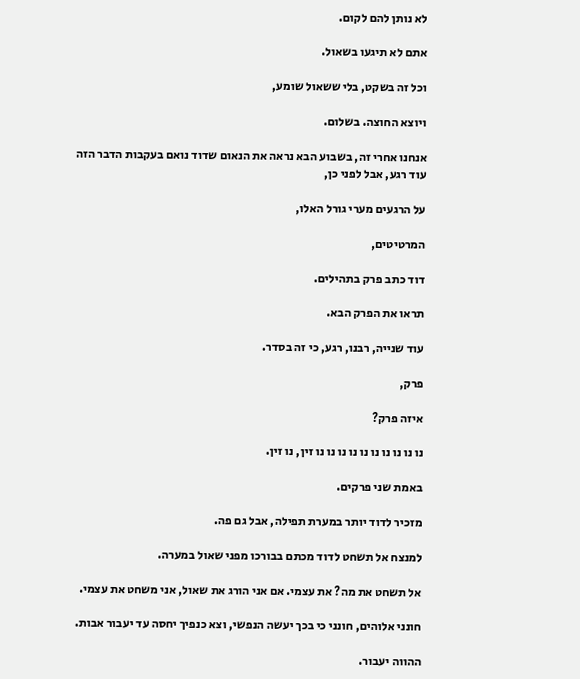לא נותן להם לקום.

אתם לא תיגעו בשאול.

וכל זה בשקט, בלי ששאול שומע,

ויוצא החוצה. בשלום.

אנחנו אחרי זה, בשבוע הבא נראה את הנאום שדוד נואם בעקבות הדבר הזה עוד רגע, אבל לפני כן,

על הרגעים מערי גורל האלו,

המרטיטים,

דוד כתב פרק בתהילים.

תראו את הפרק הבא.

עוד שנייה, רבנו, רגע, כי זה בסדר.

פרק,

איזה פרק?

נו נו נו נו נו נו נו נו נו נו זין, נו זין.

באמת שני פרקים.

מזכיר לדוד יותר במערת תפילה, אבל גם פה.

למנצח אל תשחט לדוד מכתם בבורכו מפני שאול במערה.

אל תשחט את מה? את עצמי. אם אני הורג את שאול, אני משחט את עצמי.

חונני אלוהים, חונני כי בכך יעשה הנפשי, וצא כנפיך יחסה עד יעבור אבות.

ההווה יעבור.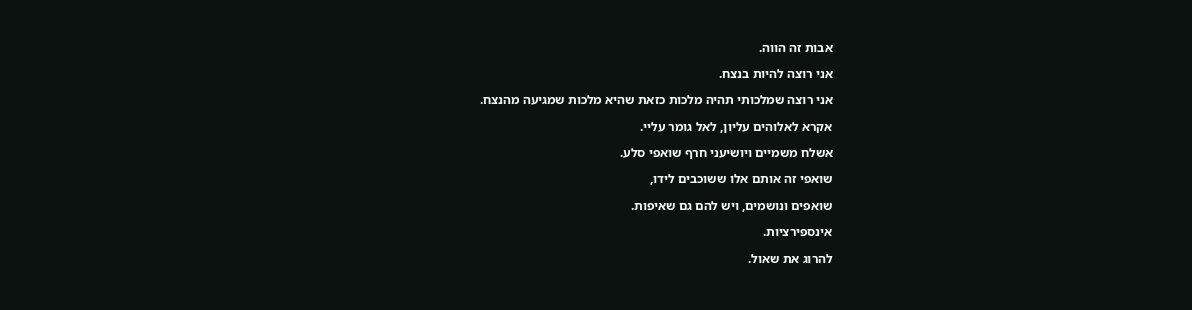אבות זה הווה.

אני רוצה להיות בנצח.

אני רוצה שמלכותי תהיה מלכות כזאת שהיא מלכות שמגיעה מהנצח.

אקרא לאלוהים עליון, לאל גומר עליי.

אשלח משמיים ויושיעני חרף שואפי סלע.

שואפי זה אותם אלו ששוכבים לידו,

שואפים ונושמים, ויש להם גם שאיפות.

אינספירציות.

להרוג את שאול.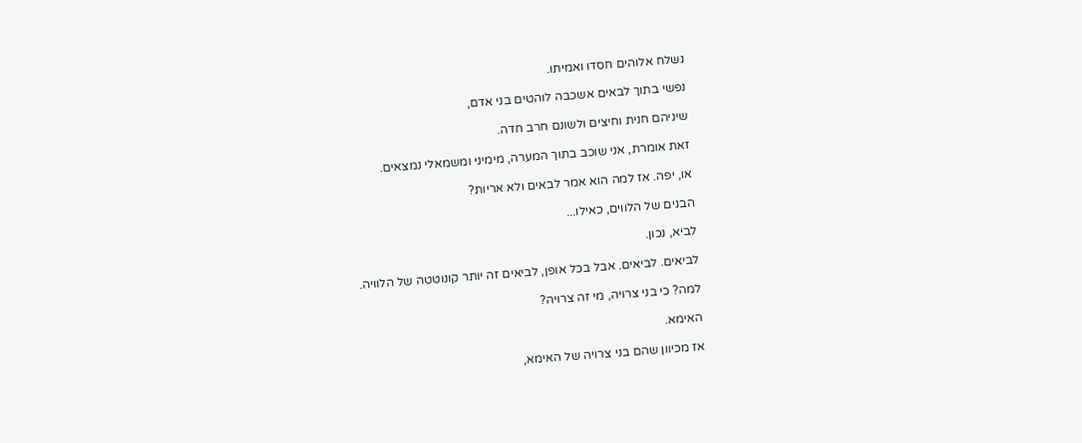נשלח אלוהים חסדו ואמיתו.

נפשי בתוך לבאים אשכבה לוהטים בני אדם,

שיניהם חנית וחיצים ולשונם חרב חדה.

זאת אומרת, אני שוכב בתוך המערה, מימיני ומשמאלי נמצאים.

או, יפה. אז למה הוא אמר לבאים ולא אריות?

הבנים של הלווים, כאילו...

לביא, נכון.

לביאים. לביאים. אבל בכל אופן, לביאים זה יותר קונוטטה של הלוויה.

למה? כי בני צרויה, מי זה צרויה?

האימא.

אז מכיוון שהם בני צרויה של האימא,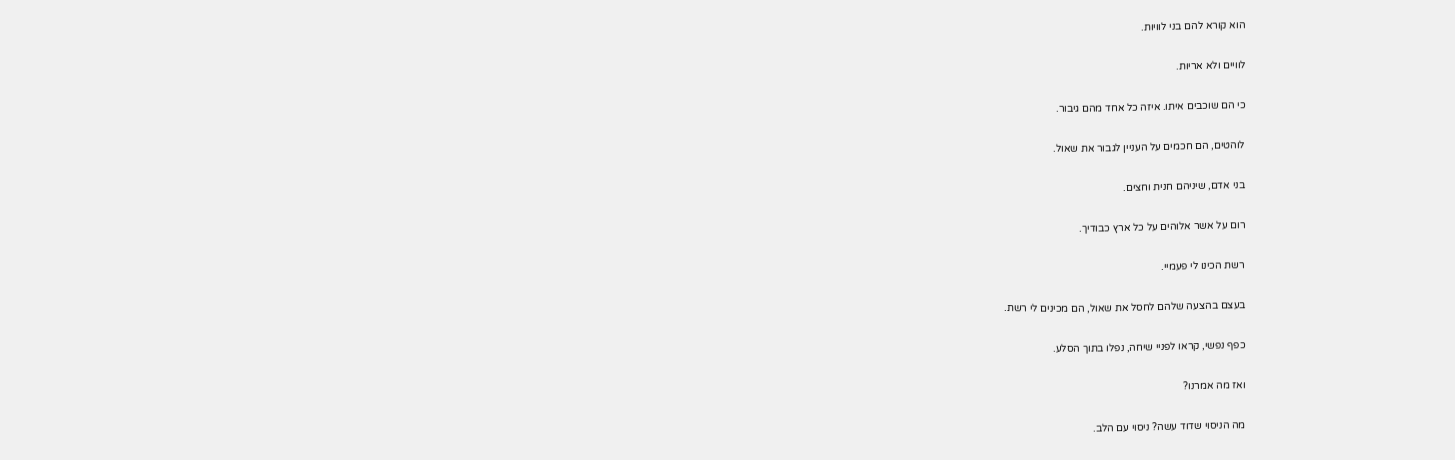הוא קורא להם בני לוויות.

לוויים ולא אריות.

כי הם שוכבים איתו. איזה כל אחד מהם גיבור.

לוהטים, הם חכמים על העניין לגבור את שאול.

בני אדם, שיניהם חנית וחצים.

רום על אשר אלוהים על כל ארץ כבודיך.

רשת הכינו לי פעמיי.

בעצם בהצעה שלהם לחסל את שאול, הם מכינים לי רשת.

כפף נפשי, קראו לפניי שיחה, נפלו בתוך הסלע.

ואז מה אמרנו?

מה הניסוי שדוד עשה? ניסוי עם הלב.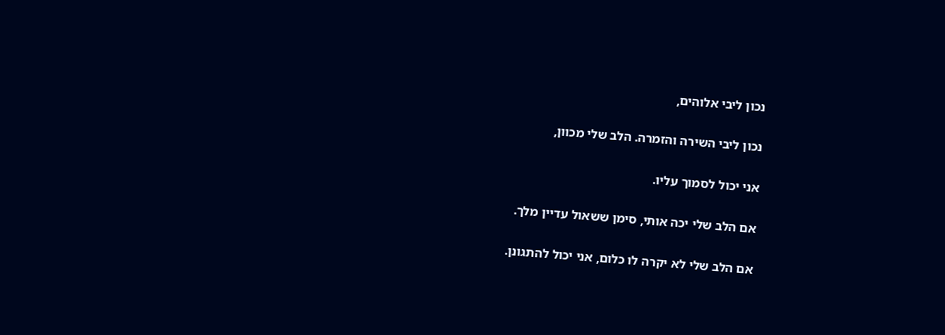נכון ליבי אלוהים,

נכון ליבי השירה והזמרה. הלב שלי מכוון,

אני יכול לסמוך עליו.

אם הלב שלי יכה אותי, סימן ששאול עדיין מלך.

אם הלב שלי לא יקרה לו כלום, אני יכול להתגונן.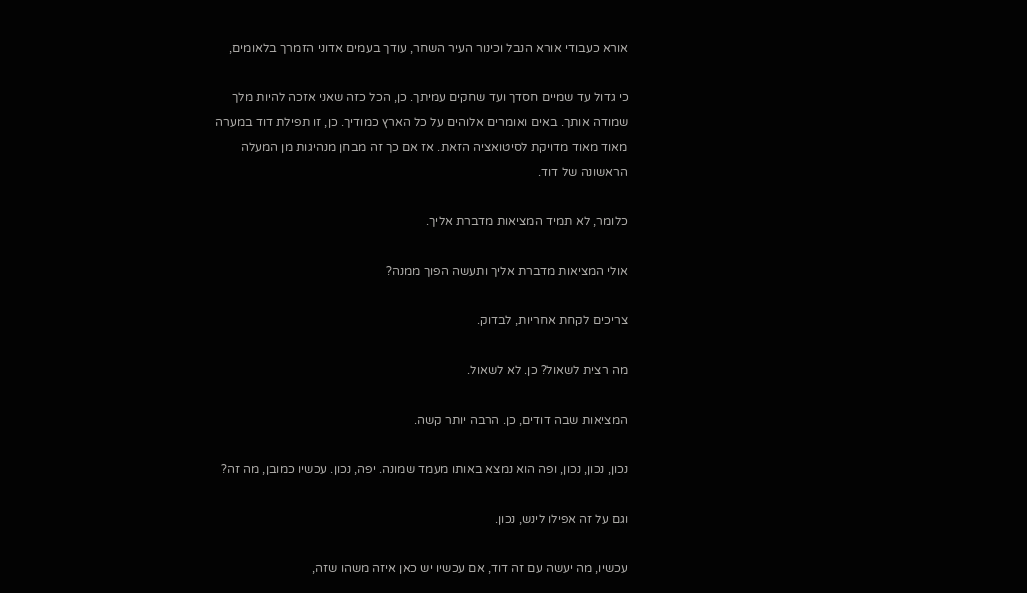אורא כעבודי אורא הנבל וכינור העיר השחר, עודך בעמים אדוני הזמרך בלאומים,

כי גדול עד שמיים חסדך ועד שחקים עמיתך. כן, הכל כזה שאני אזכה להיות מלך שמודה אותך. באים ואומרים אלוהים על כל הארץ כמודיך. כן, זו תפילת דוד במערה מאוד מאוד מדויקת לסיטואציה הזאת. אז אם כך זה מבחן מנהיגות מן המעלה הראשונה של דוד.

כלומר, לא תמיד המציאות מדברת אליך.

אולי המציאות מדברת אליך ותעשה הפוך ממנה?

צריכים לקחת אחריות, לבדוק.

מה רצית לשאול? כן. לא לשאול.

המציאות שבה דודים, כן. הרבה יותר קשה.

נכון, נכון, נכון, ופה הוא נמצא באותו מעמד שמונה. יפה, נכון. עכשיו כמובן, מה זה?

וגם על זה אפילו לינש, נכון.

עכשיו, מה יעשה עם זה דוד, אם עכשיו יש כאן איזה משהו שזה,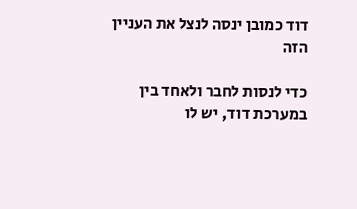דוד כמובן ינסה לנצל את העניין הזה

כדי לנסות לחבר ולאחד בין במערכת דוד, יש לו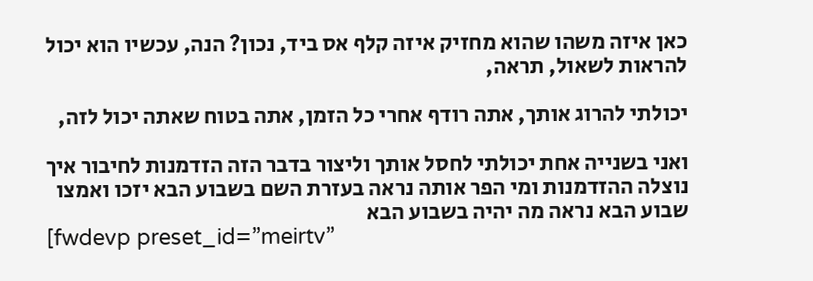כאן איזה משהו שהוא מחזיק איזה קלף אס ביד, נכון? הנה, עכשיו הוא יכול להראות לשאול, תראה,

יכולתי להרוג אותך, אתה רודף אחרי כל הזמן, אתה בטוח שאתה יכול לזה,

ואני בשנייה אחת יכולתי לחסל אותך וליצור בדבר הזה הזדמנות לחיבור איך נוצלה ההזדמנות ומי הפר אותה נראה בעזרת השם בשבוע הבא יזכו ואמצו שבוע הבא נראה מה יהיה בשבוע הבא
[fwdevp preset_id=”meirtv”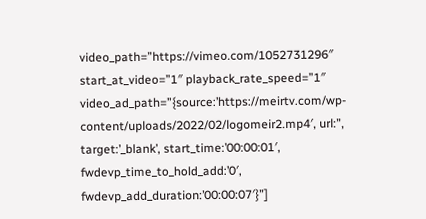video_path=”https://vimeo.com/1052731296″ start_at_video=”1″ playback_rate_speed=”1″ video_ad_path=”{source:’https://meirtv.com/wp-content/uploads/2022/02/logomeir2.mp4′, url:”, target:’_blank’, start_time:’00:00:01′, fwdevp_time_to_hold_add:’0′, fwdevp_add_duration:’00:00:07′}”]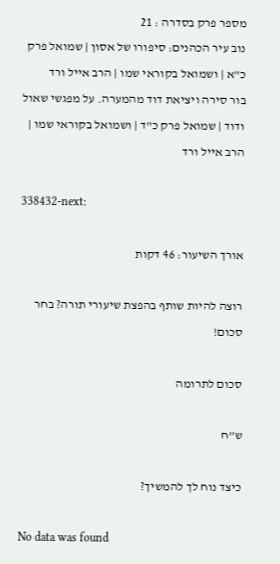מספר פרק בסדרה : 21
נוב עיר הכהנים: סיפורו של אסון | שמואל פרק כ"א | ושמואל בקוראי שמו | הרב אייל ורד
בור סירה ויציאת דוד מהמערה. על מפגשי שאול ודוד | שמואל פרק כ"ד | ושמואל בקוראי שמו | הרב אייל ורד

338432-next:

אורך השיעור: 46 דקות

רוצה להיות שותף בהפצת שיעורי תורה? בחר סכום!

סכום לתרומה

ש”ח

כיצד נוח לך להמשיך?

No data was found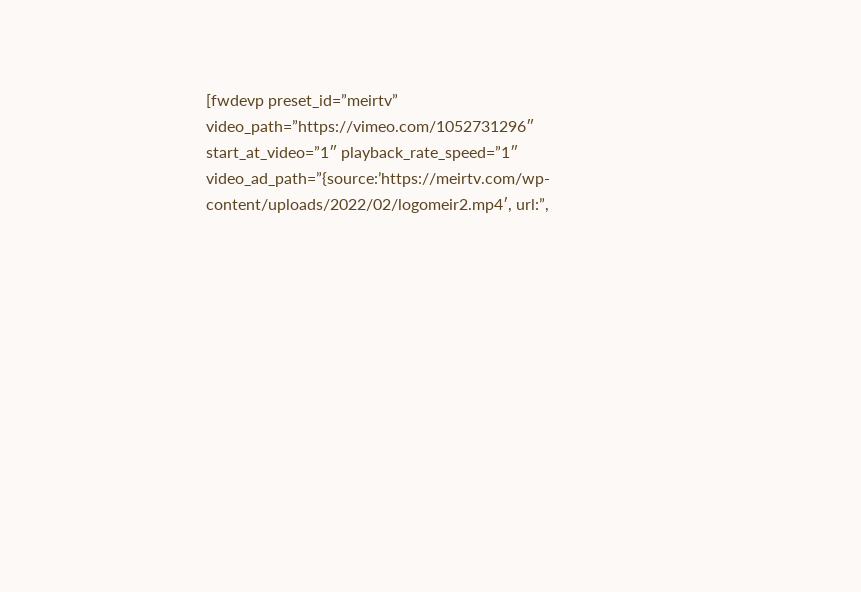[fwdevp preset_id=”meirtv” video_path=”https://vimeo.com/1052731296″ start_at_video=”1″ playback_rate_speed=”1″ video_ad_path=”{source:’https://meirtv.com/wp-content/uploads/2022/02/logomeir2.mp4′, url:”,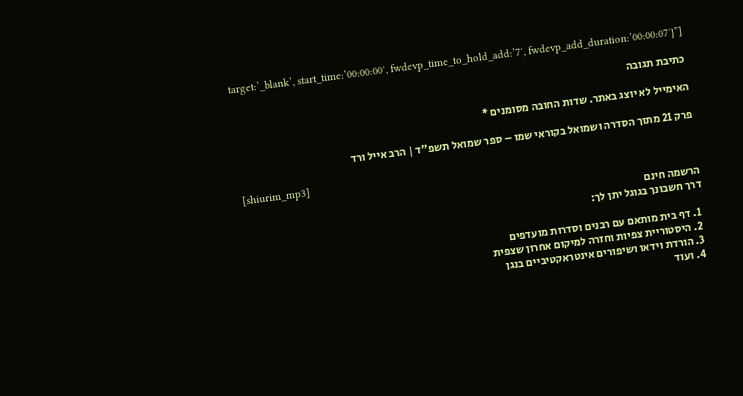target:’_blank’, start_time:’00:00:00′, fwdevp_time_to_hold_add:’7′, fwdevp_add_duration:’00:00:07′}”]

כתיבת תגובה

האימייל לא יוצג באתר. שדות החובה מסומנים *

פרק 21 מתוך הסדרה ושמואל בקוראי שמו – ספר שמואל תשפ"ד | הרב אייל ורד

[shiurim_mp3]

הרשמה חינם
דרך חשבונך בגוגל יתן לך:

  1. דף בית מותאם עם רבנים וסדרות מועדפים
  2. היסטוריית צפיות וחזרה למיקום אחרון שצפית
  3. הורדת וידאו ושיפורים אינטראקטיביים בנגן
  4. ועוד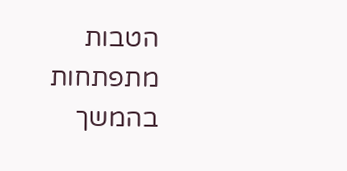הטבות מתפתחות בהמשך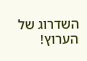השדרוג של הערוץ!